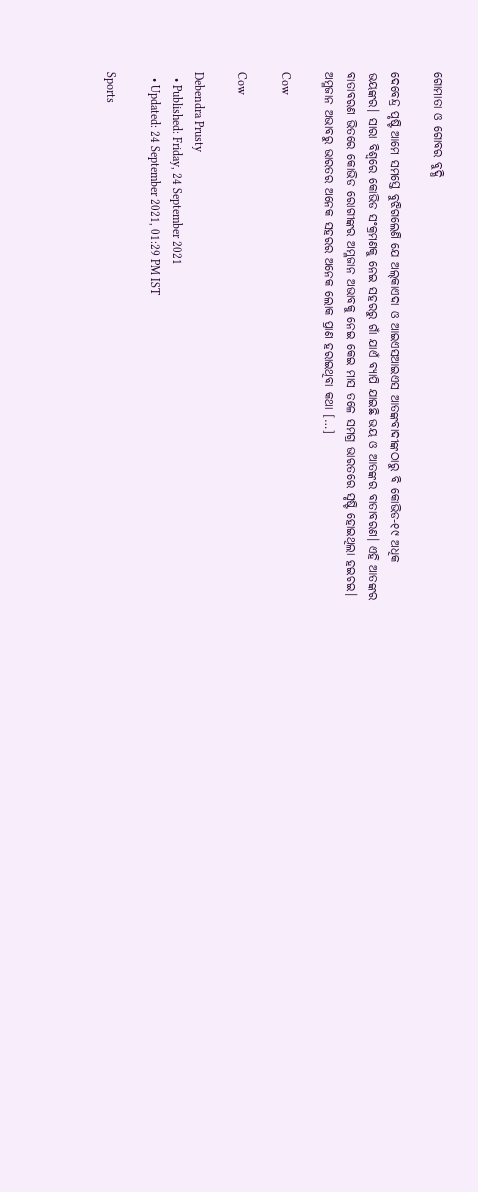ଗୋମାତା ଓ ଗୋବର ବୁଦ୍ଧି

ଦେବେନ୍ଦ୍ର ପୃଷ୍ଟି ଆମେ ସମସ୍ତେ ବୁଝିଗଲେଣି ଯେ ଅଲ୍‌କାଏଦା ଓ ଆଇଏସଆଇଏସ ଆତଙ୍କବାଦୀଙ୍କଠାରୁ ବି କୋଭିଡ-୧୯ ଅଧିକ ଭୟଙ୍କର। ସାରା ବିଶ୍ୱରେ କୋଭିଡ ସଂକ୍ରମଣକୁ ନେଇ ସହରରୁ ଗାଁ ଯାଏଁ ବ୍ୟାପି ଯାଇଛି ଭୟ ଓ ଆତଙ୍କର ବାତାବରଣ। ଏହି ଆତଙ୍କର ବାତାବରଣ ଭିତରେ କୋଭିଡ ରୋଗୀଙ୍କର ଅମ୍ଳଜାନ ଅଭାବକୁ ନେଇ କେଇ ମାସ ତଳେ ସମଗ୍ର ଭାରତରେ ସୃଷ୍ଟି ହୋଇଥିଲା ହଇଚଇ। ଅମ୍ଳଜାନ ଅଭାବରୁ ଭାରତର ଅନେକ ସହରର ଅନେକ ଲୋକ ପ୍ରାଣ ହରାଇଥିବା କଥା […]

Cow

Cow

Debendra Prusty
  • Published: Friday, 24 September 2021
  • Updated: 24 September 2021, 01:29 PM IST

Sports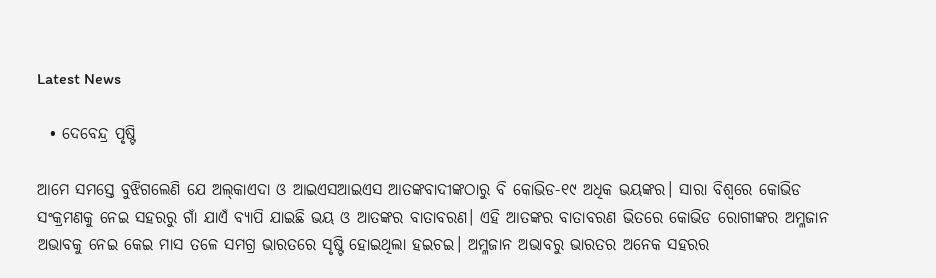Latest News

  • ଦେବେନ୍ଦ୍ର ପୃଷ୍ଟି

ଆମେ ସମସ୍ତେ ବୁଝିଗଲେଣି ଯେ ଅଲ୍‌କାଏଦା ଓ ଆଇଏସଆଇଏସ ଆତଙ୍କବାଦୀଙ୍କଠାରୁ ବି କୋଭିଡ-୧୯ ଅଧିକ ଭୟଙ୍କର। ସାରା ବିଶ୍ୱରେ କୋଭିଡ ସଂକ୍ରମଣକୁ ନେଇ ସହରରୁ ଗାଁ ଯାଏଁ ବ୍ୟାପି ଯାଇଛି ଭୟ ଓ ଆତଙ୍କର ବାତାବରଣ। ଏହି ଆତଙ୍କର ବାତାବରଣ ଭିତରେ କୋଭିଡ ରୋଗୀଙ୍କର ଅମ୍ଳଜାନ ଅଭାବକୁ ନେଇ କେଇ ମାସ ତଳେ ସମଗ୍ର ଭାରତରେ ସୃଷ୍ଟି ହୋଇଥିଲା ହଇଚଇ। ଅମ୍ଳଜାନ ଅଭାବରୁ ଭାରତର ଅନେକ ସହରର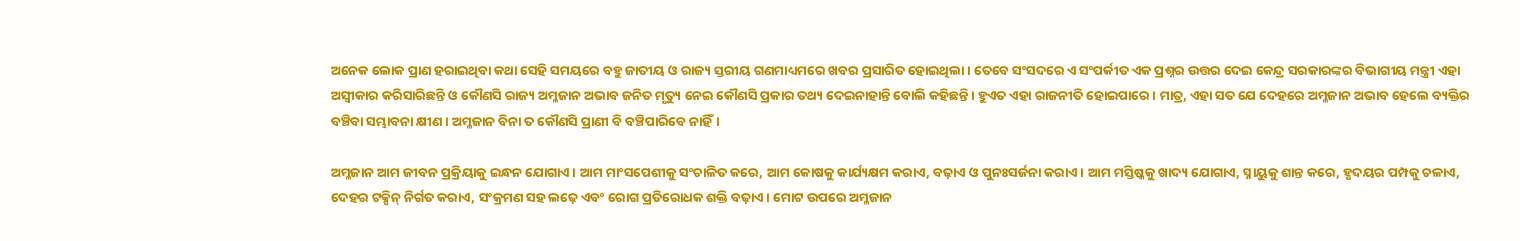ଅନେକ ଲୋକ ପ୍ରାଣ ହରାଇଥିବା କଥା ସେହି ସମୟରେ ବହୁ ଜାତୀୟ ଓ ରାଜ୍ୟ ସ୍ତରୀୟ ଗଣମାଧ୍ୟମରେ ଖବର ପ୍ରସାରିତ ହୋଇଥିଲା। ତେବେ ସଂସଦରେ ଏ ସଂପର୍କୀତ ଏକ ପ୍ରଶ୍ନର ଉତ୍ତର ଦେଇ କେନ୍ଦ୍ର ସରକାରଙ୍କର ବିଭାଗୀୟ ମନ୍ତ୍ରୀ ଏହା ଅସ୍ୱୀକାର କରିସାରିଛନ୍ତି ଓ କୌଣସି ରାଜ୍ୟ ଅମ୍ଳଜାନ ଅଭାବ ଜନିତ ମୃତ୍ୟୁ ନେଇ କୌଣସି ପ୍ରକାର ତଥ୍ୟ ଦେଇନାହାନ୍ତି ବୋଲି କହିଛନ୍ତି। ହୁଏତ ଏହା ରାଜନୀତି ହୋଇପାରେ। ମାତ୍ର, ଏହା ସତ ଯେ ଦେହରେ ଅମ୍ଳଜାନ ଅଭାବ ହେଲେ ବ୍ୟକ୍ତିର ବଞ୍ଚିବା ସମ୍ଭାବନା କ୍ଷୀଣ। ଅମ୍ଳଜାନ ବିନା ତ କୌଣସି ପ୍ରାଣୀ ବି ବଞ୍ଚିପାରିବେ ନାହିଁ।

ଅମ୍ଳଜାନ ଆମ ଜୀବନ ପ୍ରକ୍ରିୟାକୁ ଇନ୍ଧନ ଯୋଗାଏ। ଆମ ମାଂସପେଶୀକୁ ସଂଚାଳିତ କରେ, ଆମ କୋଷକୁ କାର୍ଯ୍ୟକ୍ଷମ କରାଏ, ବଢ଼ାଏ ଓ ପୁନଃସର୍ଜନା କରାଏ। ଆମ ମସ୍ତିଷ୍କକୁ ଖାଦ୍ୟ ଯୋଗାଏ, ସ୍ନାୟୁକୁ ଶାନ୍ତ କରେ, ହୃଦୟର ପମ୍ପକୁ ଚଳାଏ, ଦେହର ଟକ୍ସିନ୍‌ ନିର୍ଗତ କରାଏ, ସଂକ୍ରମଣ ସହ ଲଢ଼େ ଏବଂ ରୋଗ ପ୍ରତିରୋଧକ ଶକ୍ତି ବଢ଼ାଏ। ମୋଟ ଉପରେ ଅମ୍ଳଜାନ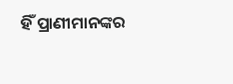ହିଁ ପ୍ରାଣୀମାନଙ୍କର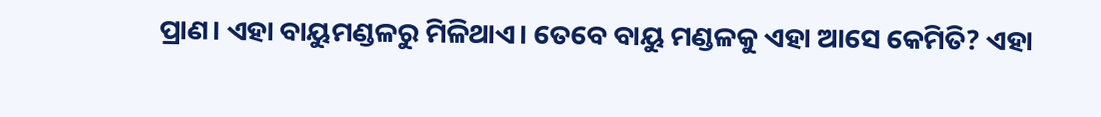ପ୍ରାଣ। ଏହା ବାୟୁମଣ୍ଡଳରୁ ମିଳିଥାଏ। ତେବେ ବାୟୁ ମଣ୍ଡଳକୁ ଏହା ଆସେ କେମିତି? ଏହା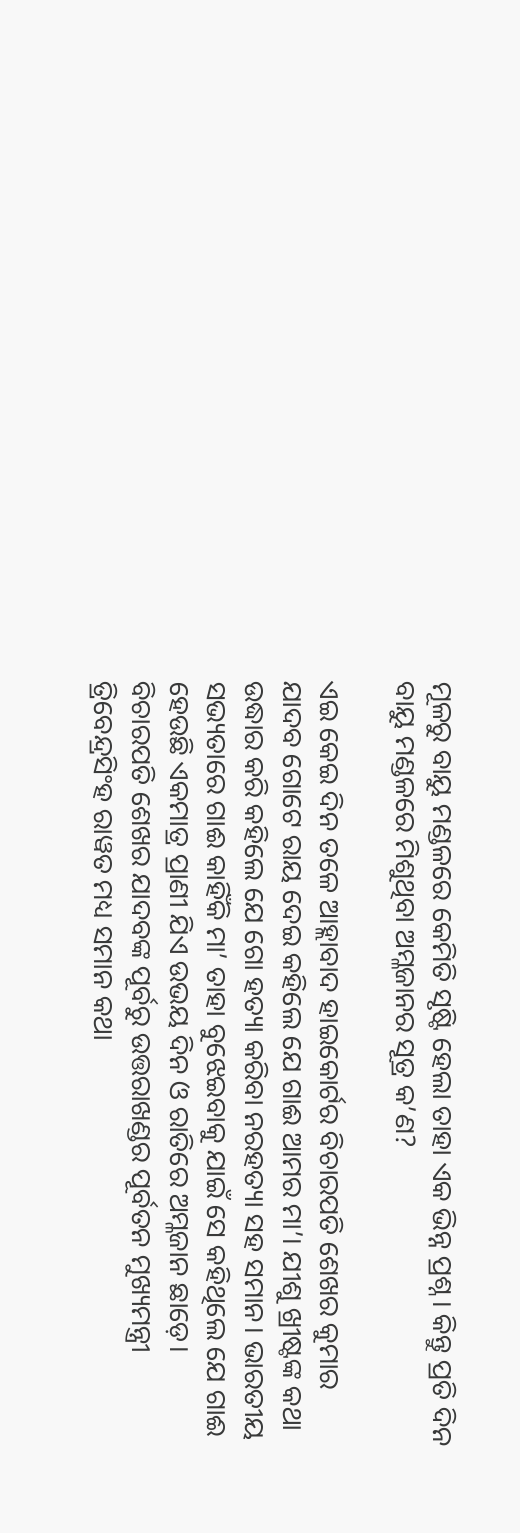ମୂଳରୁ ବାୟୁ ମଣ୍ଡଳରେ କେମିତି ସୃଷ୍ଟି ହେଲା ତାହା ଏକ ଭିନ୍ନ ପ୍ରଶ୍ନ। କିନ୍ତୁ ପ୍ରତି ଦିନ ବାୟୁ ମଣ୍ଡଳରେ ମିଶୁଥିବା ଅମ୍ଳଜାନର ସୂତ୍ର କ’ଣ?

ଏଇ କେଇ ଦିନ ତଳେ ଆହ୍ଲାବାଦ ହାଇକୋର୍ଟର ବିଚାରପତି ଶେଖର କୁମାର ଯାଦବ ଗୋଟେ ରାୟ ଦେଇ କହିଲେ ଯେ ଗାଈ ଆମର ମା’। ଯୀଶୁ ଖ୍ରୀଷ୍ଟଙ୍କ କଥା ଉଦ୍ଧାର କରି କହିଲେ ଯେ ଗୋ ହତ୍ୟା କରିବା ନରହତ୍ୟା ସହ ସମାନ। ଭାରତୀୟ ସଭ୍ୟତାରେ ଗାଈ କାହିଁକି ମା’ ତାହା ବୁଝେଇବାକୁ ଯାଇଁ ସେ କହିଥିଲେ ଯେ ଗାଈ ହେଉଛି ଏକମାତ୍ର ପ୍ରାଣୀ ଯିଏ ଉଭୟ ଦିନ ଓ ରାତିରେ ଅମ୍ଳଜାନ ଛାଡ଼େ। ବିଚାରପତି ଶେଖର ଯାଦବଙ୍କ ପୂର୍ବରୁ ଉତ୍ତରାଖଣ୍ଡର ପୂର୍ବତନ ମୁଖ୍ୟମନ୍ତ୍ରୀ ତ୍ରିବେନ୍ଦ୍ରସିଂହ ରାୱତ ମଧ୍ୟ ସମାନ କଥା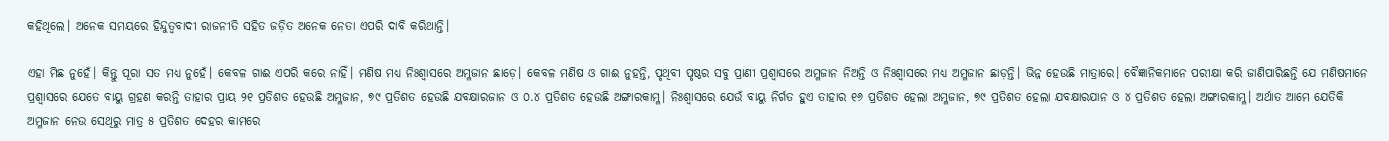କହିଥିଲେ। ଅନେକ ସମୟରେ ହିନ୍ଦୁତ୍ୱବାଦୀ ରାଜନୀତି ସହିତ ଜଡ଼ିତ ଅନେକ ନେତା ଏପରି ଦାବି କରିଥାନ୍ତି।

ଏହା ମିଛ ନୁହେଁ। କିନ୍ତୁ ପୂରା ସତ ମଧ୍ୟ ନୁହେଁ। କେବଳ ଗାଈ ଏପରି କରେ ନାହିଁ। ମଣିଷ ମଧ୍ୟ ନିଃଶ୍ୱାସରେ ଅମ୍ଳଜାନ ଛାଡ଼େ। କେବଳ ମଣିଷ ଓ ଗାଈ ନୁହନ୍ତି, ପୃଥିବୀ ପୃଷ୍ଠର ସବୁ ପ୍ରାଣୀ ପ୍ରଶ୍ୱାସରେ ଅମ୍ଳଜାନ ନିଅନ୍ତି ଓ ନିଃଶ୍ୱାସରେ ମଧ୍ୟ ଅମ୍ଳଜାନ ଛାଡ଼ନ୍ତି। ଭିନ୍ନ ହେଉଛି ମାତ୍ରାରେ। ବୈଜ୍ଞାନିକମାନେ ପରୀକ୍ଷା କରି ଜାଣିପାରିଛନ୍ତି ଯେ ମଣିଷମାନେ ପ୍ରଶ୍ୱାସରେ ଯେତେ ବାୟୁ ଗ୍ରହଣ କରନ୍ତି ତାହାର ପ୍ରାୟ ୨୧ ପ୍ରତିଶତ ହେଉଛି ଅମ୍ଳଜାନ, ୭୯ ପ୍ରତିଶତ ହେଉଛି ଯବକ୍ଷାରଜାନ ଓ ୦.୪ ପ୍ରତିଶତ ହେଉଛି ଅଙ୍ଗାରକାମ୍ଳ। ନିଃଶ୍ୱାସରେ ଯେଉଁ ବାୟୁ ନିର୍ଗତ ହୁଏ ତାହାର ୧୬ ପ୍ରତିଶତ ହେଲା ଅମ୍ଳଜାନ, ୭୯ ପ୍ରତିଶତ ହେଲା ଯବକ୍ଷାରଯାନ ଓ ୪ ପ୍ରତିଶତ ହେଲା ଅଙ୍ଗାରକାମ୍ଳ। ଅର୍ଥାତ ଆମେ ଯେତିକି ଅମ୍ଳଜାନ ନେଉ ସେଥିରୁ ମାତ୍ର ୫ ପ୍ରତିଶତ ଦେହର କାମରେ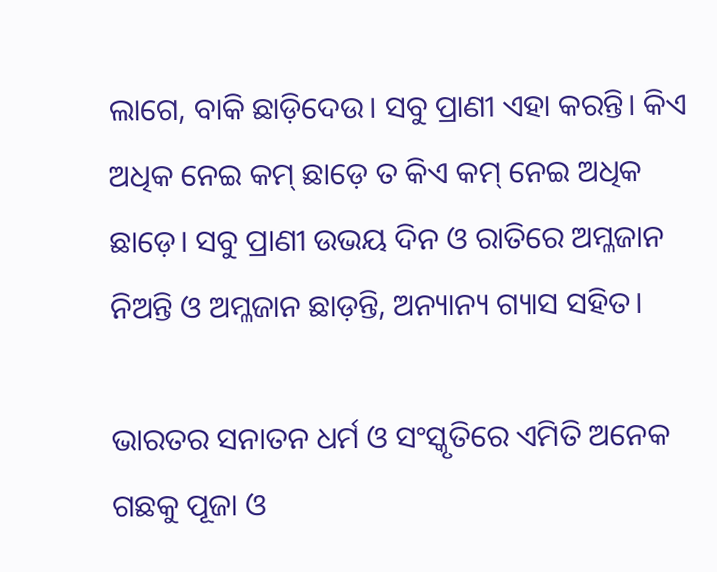ଲାଗେ, ବାକି ଛାଡ଼ିଦେଉ। ସବୁ ପ୍ରାଣୀ ଏହା କରନ୍ତି। କିଏ ଅଧିକ ନେଇ କମ୍‌ ଛାଡ଼େ ତ କିଏ କମ୍‌ ନେଇ ଅଧିକ ଛାଡ଼େ। ସବୁ ପ୍ରାଣୀ ଉଭୟ ଦିନ ଓ ରାତିରେ ଅମ୍ଳଜାନ ନିଅନ୍ତି ଓ ଅମ୍ଳଜାନ ଛାଡ଼ନ୍ତି, ଅନ୍ୟାନ୍ୟ ଗ୍ୟାସ ସହିତ।

ଭାରତର ସନାତନ ଧର୍ମ ଓ ସଂସ୍କୃତିରେ ଏମିତି ଅନେକ ଗଛକୁ ପୂଜା ଓ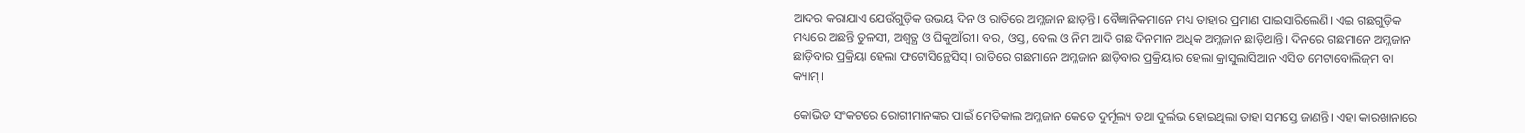ଆଦର କରାଯାଏ ଯେଉଁଗୁଡ଼ିକ ଉଭୟ ଦିନ ଓ ରାତିରେ ଅମ୍ଳଜାନ ଛାଡ଼ନ୍ତି। ବୈଜ୍ଞାନିକମାନେ ମଧ୍ୟ ତାହାର ପ୍ରମାଣ ପାଇସାରିଲେଣି। ଏଇ ଗଛଗୁଡ଼ିକ ମଧ୍ୟରେ ଅଛନ୍ତି ତୁଳସୀ, ଅଶ୍ୱତ୍ଥ ଓ ଘିକୁଆଁରୀ। ବର, ଓସ୍ତ, ବେଲ ଓ ନିମ ଆଦି ଗଛ ଦିନମାନ ଅଧିକ ଅମ୍ଳଜାନ ଛାଡ଼ିଥାନ୍ତି। ଦିନରେ ଗଛମାନେ ଅମ୍ଳଜାନ ଛାଡ଼ିବାର ପ୍ରକ୍ରିୟା ହେଲା ଫଟୋସିନ୍ଥେସିସ୍‌। ରାତିରେ ଗଛମାନେ ଅମ୍ଳଜାନ ଛାଡ଼ିବାର ପ୍ରକ୍ରିୟାର ହେଲା କ୍ରାସୁଲାସିଆନ ଏସିଡ ମେଟାବୋଲିଜ୍‌ମ ବା କ୍ୟାମ୍‌।

କୋଭିଡ ସଂକଟରେ ରୋଗୀମାନଙ୍କର ପାଇଁ ମେଡିକାଲ ଅମ୍ଳଜାନ କେତେ ଦୁର୍ମୂଲ୍ୟ ତଥା ଦୁର୍ଲଭ ହୋଇଥିଲା ତାହା ସମସ୍ତେ ଜାଣନ୍ତି। ଏହା କାରଖାନାରେ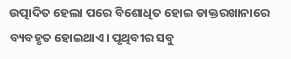ଉତ୍ପାଦିତ ହେଲା ପରେ ବିଶୋଧିତ ହୋଇ ଡାକ୍ତରଖାନାରେ ବ୍ୟବହୃତ ହୋଇଥାଏ। ପୃଥିବୀର ସବୁ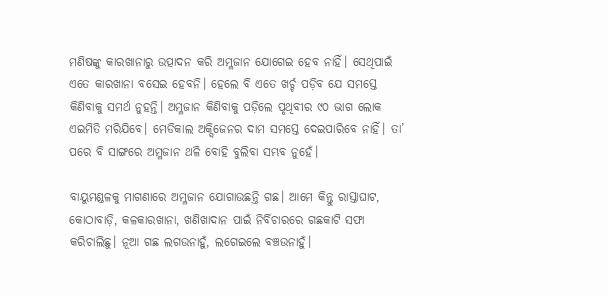ମଣିଷଙ୍କୁ କାରଖାନାରୁ ଉତ୍ପାଦନ କରି ଅମ୍ଳଜାନ ଯୋଗେଇ ହେବ ନାହିଁ। ସେଥିପାଇଁ ଏତେ କାରଖାନା ବସେଇ ହେବନି। ହେଲେ ବି ଏତେ ଖର୍ଚ୍ଚ ପଡ଼ିବ ଯେ ସମସ୍ତେ କିଣିବାକୁ ସମର୍ଥ ନୁହନ୍ତି। ଅମ୍ଳଜାନ କିଣିବାକୁ ପଡ଼ିଲେ ପୃଥିବୀର ୯୦ ଭାଗ ଲୋକ ଏଇମିତି ମରିଯିବେ। ମେଡିକାଲ ଅକ୍ସିଜେନର ଦାମ ସମସ୍ତେ ଦେଇପାରିବେ ନାହିଁ। ତା’ ପରେ ବି ସାଙ୍ଗରେ ଅମ୍ଳଜାନ ଥଳି ବୋହି ବୁଲିବା ସମ୍ଭବ ନୁହେଁ।

ବାୟୁମଣ୍ଡଳକୁ ମାଗଣାରେ ଅମ୍ଳଜାନ ଯୋଗାଉଛନ୍ତି ଗଛ। ଆମେ କିନ୍ତୁ ରାସ୍ତାଘାଟ, କୋଠାବାଡ଼ି, କଳକାରଖାନା, ଖଣିଖାଦାନ ପାଇଁ ନିର୍ବିଚାରରେ ଗଛକାଟି ସଫା କରିଚାଲିଛୁ। ନୂଆ ଗଛ ଲଗଉନାହୁଁ, ଲଗେଇଲେ ବଞ୍ଚଉନାହୁଁ।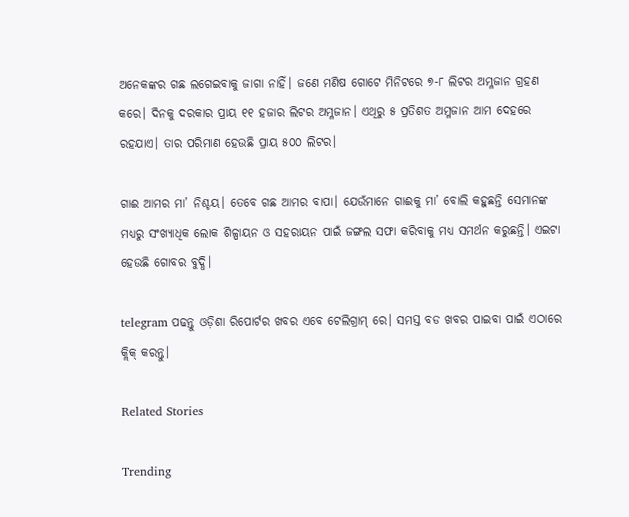ଅନେକଙ୍କର ଗଛ ଲଗେଇବାକୁ ଜାଗା ନାହିଁ। ଜଣେ ମଣିଷ ଗୋଟେ ମିନିଟରେ ୭-୮ ଲିଟର ଅମ୍ଳଜାନ ଗ୍ରହଣ କରେ। ଦିନକୁ ଦରକାର ପ୍ରାୟ ୧୧ ହଜାର ଲିଟର ଅମ୍ଳଜାନ। ଏଥିରୁ ୫ ପ୍ରତିଶତ ଅମ୍ଳଜାନ ଆମ ଦେହରେ ରହଯାଏ। ତାର ପରିମାଣ ହେଉଛି ପ୍ରାୟ ୫୦୦ ଲିଟର।

ଗାଈ ଆମର ମା’ ନିଶ୍ଚୟ। ତେବେ ଗଛ ଆମର ବାପା। ଯେଉଁମାନେ ଗାଈକୁ ମା’ ବୋଲି କହୁଛନ୍ତି ସେମାନଙ୍କ ମଧ୍ୟରୁ ସଂଖ୍ୟାଧିକ ଲୋକ ଶିଳ୍ପାୟନ ଓ ସହରାୟନ ପାଇଁ ଜଙ୍ଗଲ ସଫା କରିବାକୁ ମଧ୍ୟ ସମର୍ଥନ କରୁଛନ୍ତି। ଏଇଟା ହେଉଛି ଗୋବର ବୁଦ୍ଧି।

telegram ପଢନ୍ତୁ ଓଡ଼ିଶା ରିପୋର୍ଟର ଖବର ଏବେ ଟେଲିଗ୍ରାମ୍ ରେ। ସମସ୍ତ ବଡ ଖବର ପାଇବା ପାଇଁ ଏଠାରେ କ୍ଲିକ୍ କରନ୍ତୁ।

Related Stories

Trending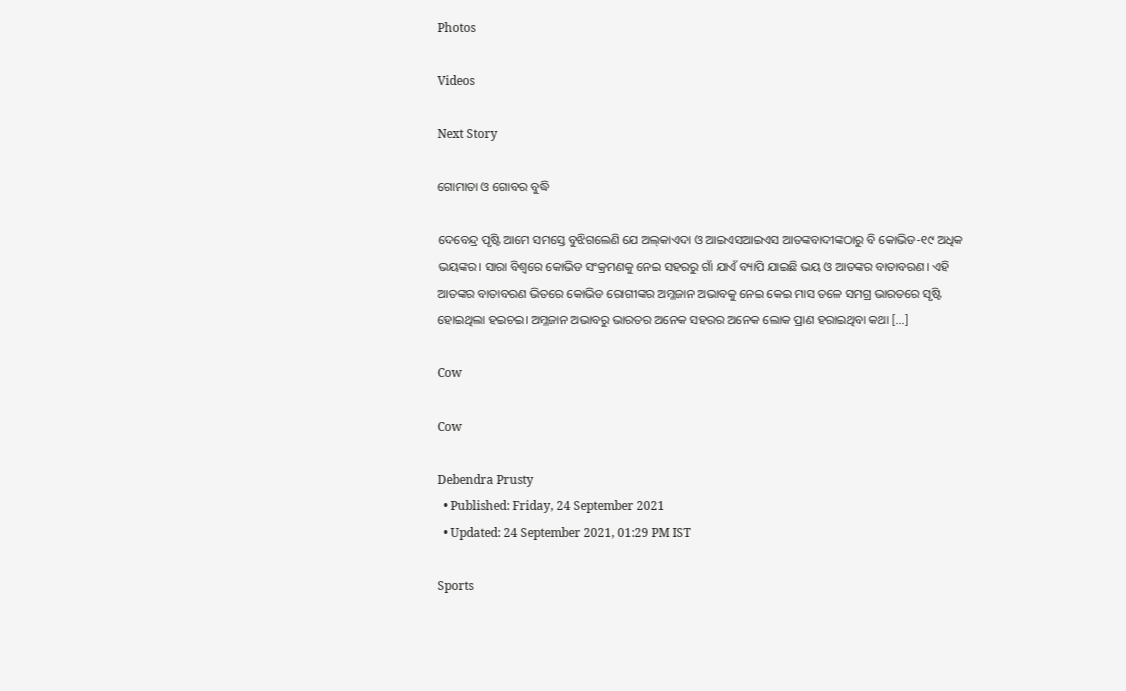Photos

Videos

Next Story

ଗୋମାତା ଓ ଗୋବର ବୁଦ୍ଧି

ଦେବେନ୍ଦ୍ର ପୃଷ୍ଟି ଆମେ ସମସ୍ତେ ବୁଝିଗଲେଣି ଯେ ଅଲ୍‌କାଏଦା ଓ ଆଇଏସଆଇଏସ ଆତଙ୍କବାଦୀଙ୍କଠାରୁ ବି କୋଭିଡ-୧୯ ଅଧିକ ଭୟଙ୍କର। ସାରା ବିଶ୍ୱରେ କୋଭିଡ ସଂକ୍ରମଣକୁ ନେଇ ସହରରୁ ଗାଁ ଯାଏଁ ବ୍ୟାପି ଯାଇଛି ଭୟ ଓ ଆତଙ୍କର ବାତାବରଣ। ଏହି ଆତଙ୍କର ବାତାବରଣ ଭିତରେ କୋଭିଡ ରୋଗୀଙ୍କର ଅମ୍ଳଜାନ ଅଭାବକୁ ନେଇ କେଇ ମାସ ତଳେ ସମଗ୍ର ଭାରତରେ ସୃଷ୍ଟି ହୋଇଥିଲା ହଇଚଇ। ଅମ୍ଳଜାନ ଅଭାବରୁ ଭାରତର ଅନେକ ସହରର ଅନେକ ଲୋକ ପ୍ରାଣ ହରାଇଥିବା କଥା […]

Cow

Cow

Debendra Prusty
  • Published: Friday, 24 September 2021
  • Updated: 24 September 2021, 01:29 PM IST

Sports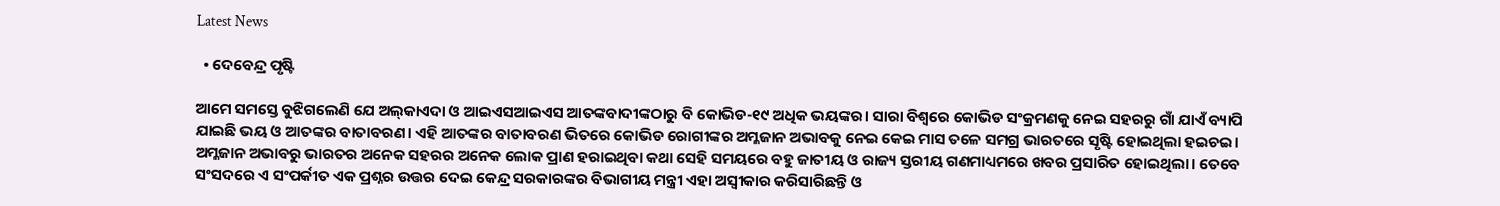Latest News

  • ଦେବେନ୍ଦ୍ର ପୃଷ୍ଟି

ଆମେ ସମସ୍ତେ ବୁଝିଗଲେଣି ଯେ ଅଲ୍‌କାଏଦା ଓ ଆଇଏସଆଇଏସ ଆତଙ୍କବାଦୀଙ୍କଠାରୁ ବି କୋଭିଡ-୧୯ ଅଧିକ ଭୟଙ୍କର। ସାରା ବିଶ୍ୱରେ କୋଭିଡ ସଂକ୍ରମଣକୁ ନେଇ ସହରରୁ ଗାଁ ଯାଏଁ ବ୍ୟାପି ଯାଇଛି ଭୟ ଓ ଆତଙ୍କର ବାତାବରଣ। ଏହି ଆତଙ୍କର ବାତାବରଣ ଭିତରେ କୋଭିଡ ରୋଗୀଙ୍କର ଅମ୍ଳଜାନ ଅଭାବକୁ ନେଇ କେଇ ମାସ ତଳେ ସମଗ୍ର ଭାରତରେ ସୃଷ୍ଟି ହୋଇଥିଲା ହଇଚଇ। ଅମ୍ଳଜାନ ଅଭାବରୁ ଭାରତର ଅନେକ ସହରର ଅନେକ ଲୋକ ପ୍ରାଣ ହରାଇଥିବା କଥା ସେହି ସମୟରେ ବହୁ ଜାତୀୟ ଓ ରାଜ୍ୟ ସ୍ତରୀୟ ଗଣମାଧ୍ୟମରେ ଖବର ପ୍ରସାରିତ ହୋଇଥିଲା। ତେବେ ସଂସଦରେ ଏ ସଂପର୍କୀତ ଏକ ପ୍ରଶ୍ନର ଉତ୍ତର ଦେଇ କେନ୍ଦ୍ର ସରକାରଙ୍କର ବିଭାଗୀୟ ମନ୍ତ୍ରୀ ଏହା ଅସ୍ୱୀକାର କରିସାରିଛନ୍ତି ଓ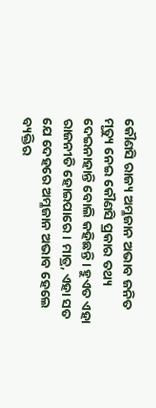କୌଣସି ରାଜ୍ୟ ଅମ୍ଳଜାନ ଅଭାବ ଜନିତ ମୃତ୍ୟୁ ନେଇ କୌଣସି ପ୍ରକାର ତଥ୍ୟ ଦେଇନାହାନ୍ତି ବୋଲି କହିଛନ୍ତି। ହୁଏତ ଏହା ରାଜନୀତି ହୋଇପାରେ। ମାତ୍ର, ଏହା ସତ ଯେ ଦେହରେ ଅମ୍ଳଜାନ ଅଭାବ ହେଲେ ବ୍ୟକ୍ତିର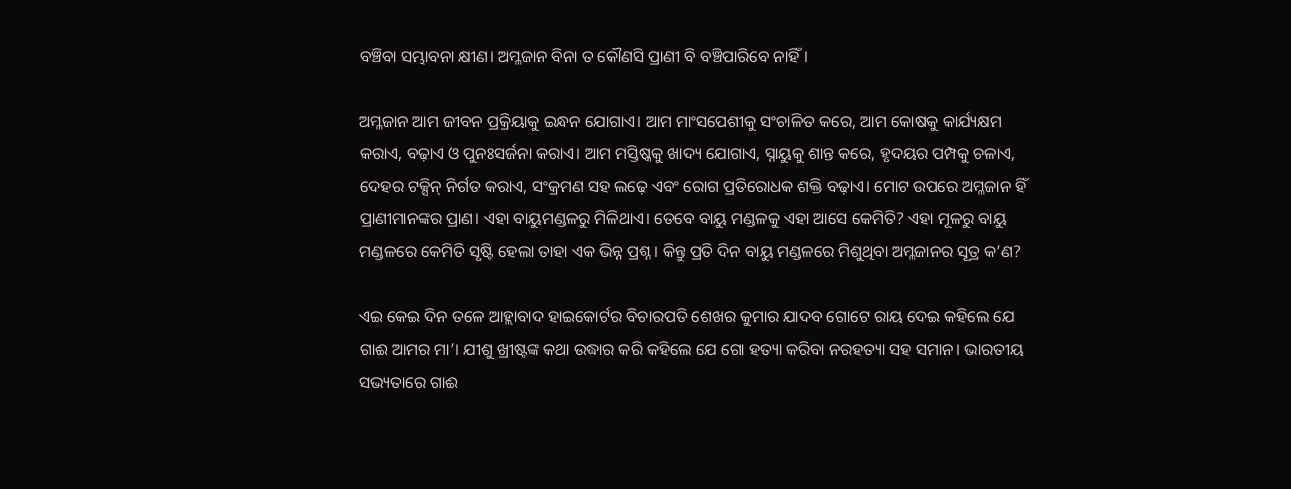ବଞ୍ଚିବା ସମ୍ଭାବନା କ୍ଷୀଣ। ଅମ୍ଳଜାନ ବିନା ତ କୌଣସି ପ୍ରାଣୀ ବି ବଞ୍ଚିପାରିବେ ନାହିଁ।

ଅମ୍ଳଜାନ ଆମ ଜୀବନ ପ୍ରକ୍ରିୟାକୁ ଇନ୍ଧନ ଯୋଗାଏ। ଆମ ମାଂସପେଶୀକୁ ସଂଚାଳିତ କରେ, ଆମ କୋଷକୁ କାର୍ଯ୍ୟକ୍ଷମ କରାଏ, ବଢ଼ାଏ ଓ ପୁନଃସର୍ଜନା କରାଏ। ଆମ ମସ୍ତିଷ୍କକୁ ଖାଦ୍ୟ ଯୋଗାଏ, ସ୍ନାୟୁକୁ ଶାନ୍ତ କରେ, ହୃଦୟର ପମ୍ପକୁ ଚଳାଏ, ଦେହର ଟକ୍ସିନ୍‌ ନିର୍ଗତ କରାଏ, ସଂକ୍ରମଣ ସହ ଲଢ଼େ ଏବଂ ରୋଗ ପ୍ରତିରୋଧକ ଶକ୍ତି ବଢ଼ାଏ। ମୋଟ ଉପରେ ଅମ୍ଳଜାନ ହିଁ ପ୍ରାଣୀମାନଙ୍କର ପ୍ରାଣ। ଏହା ବାୟୁମଣ୍ଡଳରୁ ମିଳିଥାଏ। ତେବେ ବାୟୁ ମଣ୍ଡଳକୁ ଏହା ଆସେ କେମିତି? ଏହା ମୂଳରୁ ବାୟୁ ମଣ୍ଡଳରେ କେମିତି ସୃଷ୍ଟି ହେଲା ତାହା ଏକ ଭିନ୍ନ ପ୍ରଶ୍ନ। କିନ୍ତୁ ପ୍ରତି ଦିନ ବାୟୁ ମଣ୍ଡଳରେ ମିଶୁଥିବା ଅମ୍ଳଜାନର ସୂତ୍ର କ’ଣ?

ଏଇ କେଇ ଦିନ ତଳେ ଆହ୍ଲାବାଦ ହାଇକୋର୍ଟର ବିଚାରପତି ଶେଖର କୁମାର ଯାଦବ ଗୋଟେ ରାୟ ଦେଇ କହିଲେ ଯେ ଗାଈ ଆମର ମା’। ଯୀଶୁ ଖ୍ରୀଷ୍ଟଙ୍କ କଥା ଉଦ୍ଧାର କରି କହିଲେ ଯେ ଗୋ ହତ୍ୟା କରିବା ନରହତ୍ୟା ସହ ସମାନ। ଭାରତୀୟ ସଭ୍ୟତାରେ ଗାଈ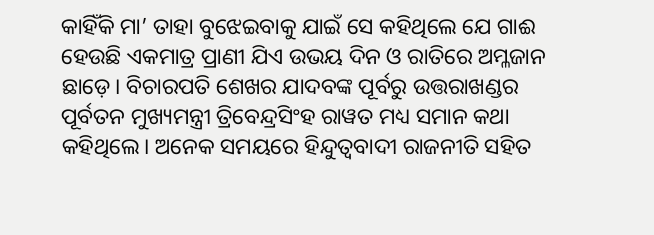କାହିଁକି ମା’ ତାହା ବୁଝେଇବାକୁ ଯାଇଁ ସେ କହିଥିଲେ ଯେ ଗାଈ ହେଉଛି ଏକମାତ୍ର ପ୍ରାଣୀ ଯିଏ ଉଭୟ ଦିନ ଓ ରାତିରେ ଅମ୍ଳଜାନ ଛାଡ଼େ। ବିଚାରପତି ଶେଖର ଯାଦବଙ୍କ ପୂର୍ବରୁ ଉତ୍ତରାଖଣ୍ଡର ପୂର୍ବତନ ମୁଖ୍ୟମନ୍ତ୍ରୀ ତ୍ରିବେନ୍ଦ୍ରସିଂହ ରାୱତ ମଧ୍ୟ ସମାନ କଥା କହିଥିଲେ। ଅନେକ ସମୟରେ ହିନ୍ଦୁତ୍ୱବାଦୀ ରାଜନୀତି ସହିତ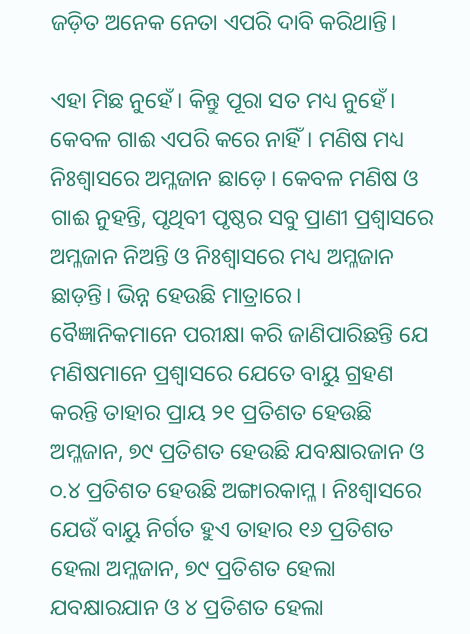ଜଡ଼ିତ ଅନେକ ନେତା ଏପରି ଦାବି କରିଥାନ୍ତି।

ଏହା ମିଛ ନୁହେଁ। କିନ୍ତୁ ପୂରା ସତ ମଧ୍ୟ ନୁହେଁ। କେବଳ ଗାଈ ଏପରି କରେ ନାହିଁ। ମଣିଷ ମଧ୍ୟ ନିଃଶ୍ୱାସରେ ଅମ୍ଳଜାନ ଛାଡ଼େ। କେବଳ ମଣିଷ ଓ ଗାଈ ନୁହନ୍ତି, ପୃଥିବୀ ପୃଷ୍ଠର ସବୁ ପ୍ରାଣୀ ପ୍ରଶ୍ୱାସରେ ଅମ୍ଳଜାନ ନିଅନ୍ତି ଓ ନିଃଶ୍ୱାସରେ ମଧ୍ୟ ଅମ୍ଳଜାନ ଛାଡ଼ନ୍ତି। ଭିନ୍ନ ହେଉଛି ମାତ୍ରାରେ। ବୈଜ୍ଞାନିକମାନେ ପରୀକ୍ଷା କରି ଜାଣିପାରିଛନ୍ତି ଯେ ମଣିଷମାନେ ପ୍ରଶ୍ୱାସରେ ଯେତେ ବାୟୁ ଗ୍ରହଣ କରନ୍ତି ତାହାର ପ୍ରାୟ ୨୧ ପ୍ରତିଶତ ହେଉଛି ଅମ୍ଳଜାନ, ୭୯ ପ୍ରତିଶତ ହେଉଛି ଯବକ୍ଷାରଜାନ ଓ ୦.୪ ପ୍ରତିଶତ ହେଉଛି ଅଙ୍ଗାରକାମ୍ଳ। ନିଃଶ୍ୱାସରେ ଯେଉଁ ବାୟୁ ନିର୍ଗତ ହୁଏ ତାହାର ୧୬ ପ୍ରତିଶତ ହେଲା ଅମ୍ଳଜାନ, ୭୯ ପ୍ରତିଶତ ହେଲା ଯବକ୍ଷାରଯାନ ଓ ୪ ପ୍ରତିଶତ ହେଲା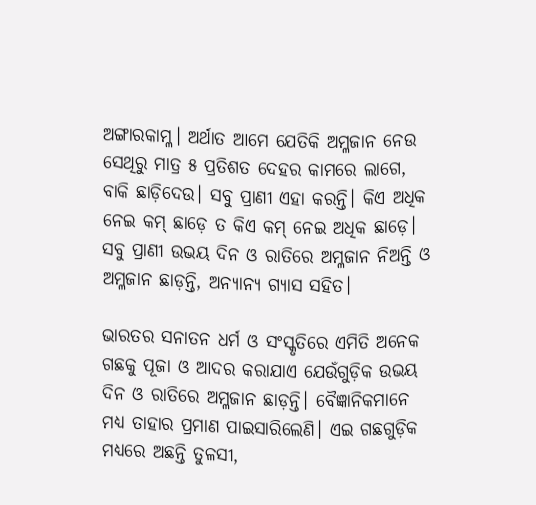ଅଙ୍ଗାରକାମ୍ଳ। ଅର୍ଥାତ ଆମେ ଯେତିକି ଅମ୍ଳଜାନ ନେଉ ସେଥିରୁ ମାତ୍ର ୫ ପ୍ରତିଶତ ଦେହର କାମରେ ଲାଗେ, ବାକି ଛାଡ଼ିଦେଉ। ସବୁ ପ୍ରାଣୀ ଏହା କରନ୍ତି। କିଏ ଅଧିକ ନେଇ କମ୍‌ ଛାଡ଼େ ତ କିଏ କମ୍‌ ନେଇ ଅଧିକ ଛାଡ଼େ। ସବୁ ପ୍ରାଣୀ ଉଭୟ ଦିନ ଓ ରାତିରେ ଅମ୍ଳଜାନ ନିଅନ୍ତି ଓ ଅମ୍ଳଜାନ ଛାଡ଼ନ୍ତି, ଅନ୍ୟାନ୍ୟ ଗ୍ୟାସ ସହିତ।

ଭାରତର ସନାତନ ଧର୍ମ ଓ ସଂସ୍କୃତିରେ ଏମିତି ଅନେକ ଗଛକୁ ପୂଜା ଓ ଆଦର କରାଯାଏ ଯେଉଁଗୁଡ଼ିକ ଉଭୟ ଦିନ ଓ ରାତିରେ ଅମ୍ଳଜାନ ଛାଡ଼ନ୍ତି। ବୈଜ୍ଞାନିକମାନେ ମଧ୍ୟ ତାହାର ପ୍ରମାଣ ପାଇସାରିଲେଣି। ଏଇ ଗଛଗୁଡ଼ିକ ମଧ୍ୟରେ ଅଛନ୍ତି ତୁଳସୀ,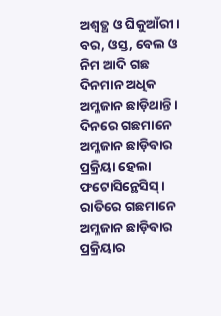ଅଶ୍ୱତ୍ଥ ଓ ଘିକୁଆଁରୀ। ବର, ଓସ୍ତ, ବେଲ ଓ ନିମ ଆଦି ଗଛ ଦିନମାନ ଅଧିକ ଅମ୍ଳଜାନ ଛାଡ଼ିଥାନ୍ତି। ଦିନରେ ଗଛମାନେ ଅମ୍ଳଜାନ ଛାଡ଼ିବାର ପ୍ରକ୍ରିୟା ହେଲା ଫଟୋସିନ୍ଥେସିସ୍‌। ରାତିରେ ଗଛମାନେ ଅମ୍ଳଜାନ ଛାଡ଼ିବାର ପ୍ରକ୍ରିୟାର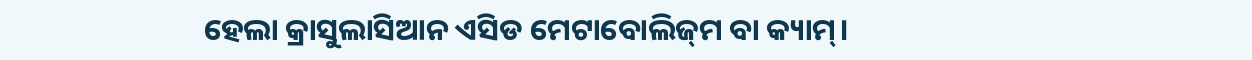ହେଲା କ୍ରାସୁଲାସିଆନ ଏସିଡ ମେଟାବୋଲିଜ୍‌ମ ବା କ୍ୟାମ୍‌।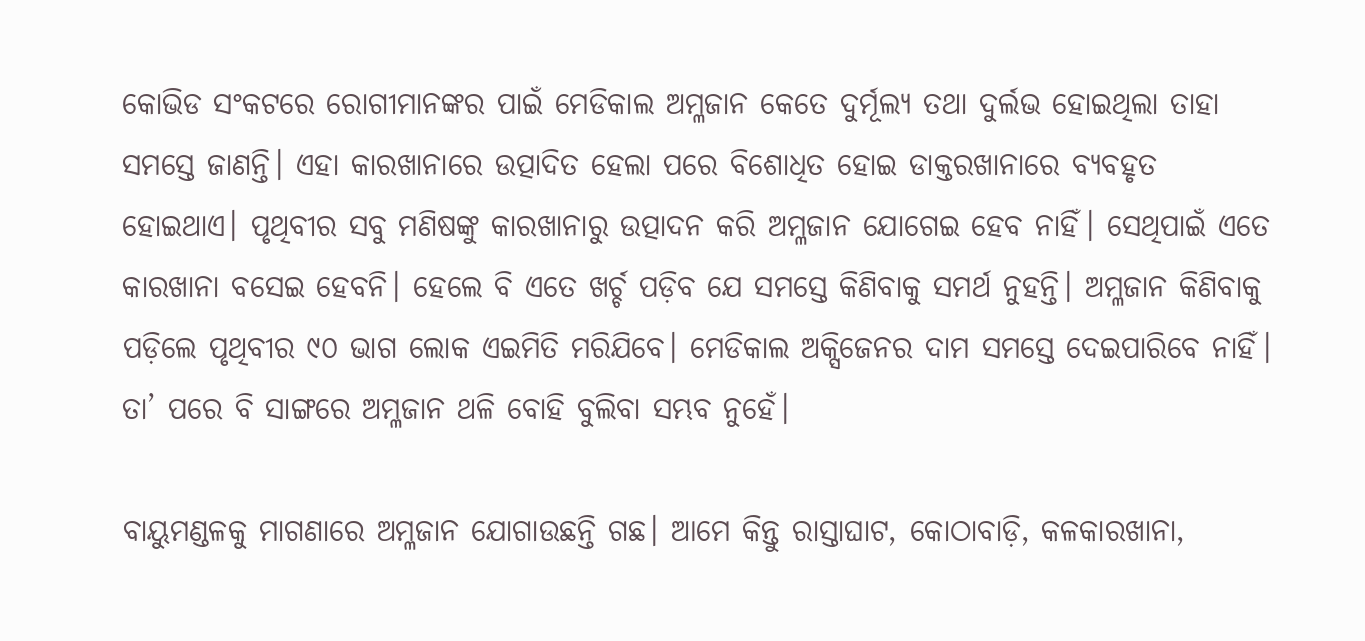କୋଭିଡ ସଂକଟରେ ରୋଗୀମାନଙ୍କର ପାଇଁ ମେଡିକାଲ ଅମ୍ଳଜାନ କେତେ ଦୁର୍ମୂଲ୍ୟ ତଥା ଦୁର୍ଲଭ ହୋଇଥିଲା ତାହା ସମସ୍ତେ ଜାଣନ୍ତି। ଏହା କାରଖାନାରେ ଉତ୍ପାଦିତ ହେଲା ପରେ ବିଶୋଧିତ ହୋଇ ଡାକ୍ତରଖାନାରେ ବ୍ୟବହୃତ ହୋଇଥାଏ। ପୃଥିବୀର ସବୁ ମଣିଷଙ୍କୁ କାରଖାନାରୁ ଉତ୍ପାଦନ କରି ଅମ୍ଳଜାନ ଯୋଗେଇ ହେବ ନାହିଁ। ସେଥିପାଇଁ ଏତେ କାରଖାନା ବସେଇ ହେବନି। ହେଲେ ବି ଏତେ ଖର୍ଚ୍ଚ ପଡ଼ିବ ଯେ ସମସ୍ତେ କିଣିବାକୁ ସମର୍ଥ ନୁହନ୍ତି। ଅମ୍ଳଜାନ କିଣିବାକୁ ପଡ଼ିଲେ ପୃଥିବୀର ୯୦ ଭାଗ ଲୋକ ଏଇମିତି ମରିଯିବେ। ମେଡିକାଲ ଅକ୍ସିଜେନର ଦାମ ସମସ୍ତେ ଦେଇପାରିବେ ନାହିଁ। ତା’ ପରେ ବି ସାଙ୍ଗରେ ଅମ୍ଳଜାନ ଥଳି ବୋହି ବୁଲିବା ସମ୍ଭବ ନୁହେଁ।

ବାୟୁମଣ୍ଡଳକୁ ମାଗଣାରେ ଅମ୍ଳଜାନ ଯୋଗାଉଛନ୍ତି ଗଛ। ଆମେ କିନ୍ତୁ ରାସ୍ତାଘାଟ, କୋଠାବାଡ଼ି, କଳକାରଖାନା,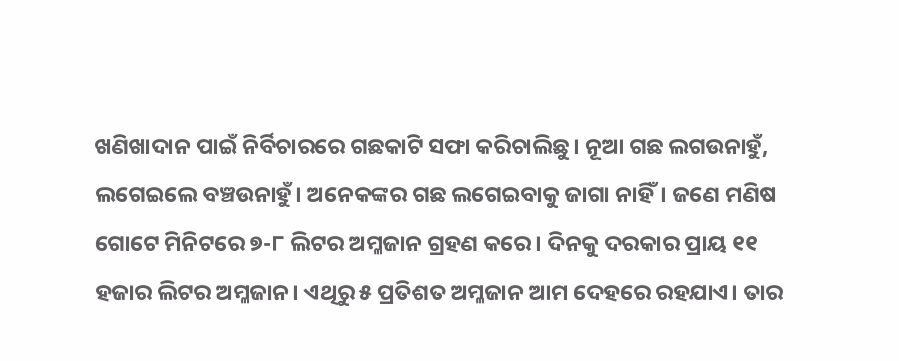ଖଣିଖାଦାନ ପାଇଁ ନିର୍ବିଚାରରେ ଗଛକାଟି ସଫା କରିଚାଲିଛୁ। ନୂଆ ଗଛ ଲଗଉନାହୁଁ, ଲଗେଇଲେ ବଞ୍ଚଉନାହୁଁ। ଅନେକଙ୍କର ଗଛ ଲଗେଇବାକୁ ଜାଗା ନାହିଁ। ଜଣେ ମଣିଷ ଗୋଟେ ମିନିଟରେ ୭-୮ ଲିଟର ଅମ୍ଳଜାନ ଗ୍ରହଣ କରେ। ଦିନକୁ ଦରକାର ପ୍ରାୟ ୧୧ ହଜାର ଲିଟର ଅମ୍ଳଜାନ। ଏଥିରୁ ୫ ପ୍ରତିଶତ ଅମ୍ଳଜାନ ଆମ ଦେହରେ ରହଯାଏ। ତାର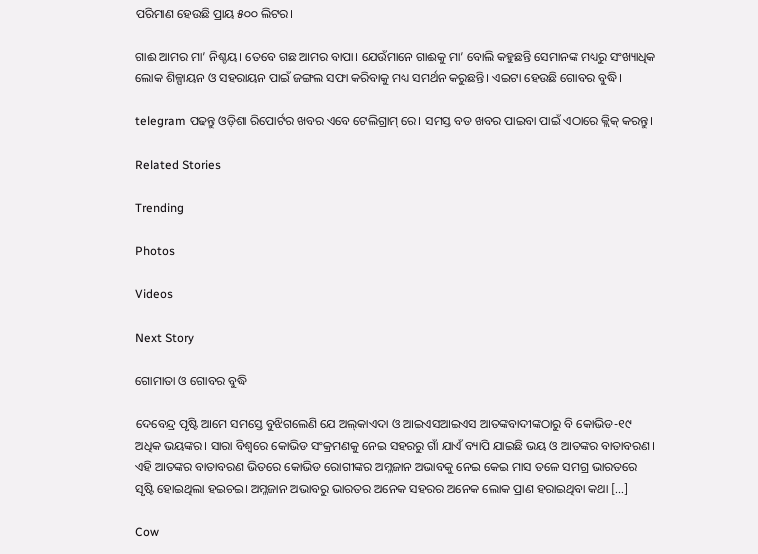ପରିମାଣ ହେଉଛି ପ୍ରାୟ ୫୦୦ ଲିଟର।

ଗାଈ ଆମର ମା’ ନିଶ୍ଚୟ। ତେବେ ଗଛ ଆମର ବାପା। ଯେଉଁମାନେ ଗାଈକୁ ମା’ ବୋଲି କହୁଛନ୍ତି ସେମାନଙ୍କ ମଧ୍ୟରୁ ସଂଖ୍ୟାଧିକ ଲୋକ ଶିଳ୍ପାୟନ ଓ ସହରାୟନ ପାଇଁ ଜଙ୍ଗଲ ସଫା କରିବାକୁ ମଧ୍ୟ ସମର୍ଥନ କରୁଛନ୍ତି। ଏଇଟା ହେଉଛି ଗୋବର ବୁଦ୍ଧି।

telegram ପଢନ୍ତୁ ଓଡ଼ିଶା ରିପୋର୍ଟର ଖବର ଏବେ ଟେଲିଗ୍ରାମ୍ ରେ। ସମସ୍ତ ବଡ ଖବର ପାଇବା ପାଇଁ ଏଠାରେ କ୍ଲିକ୍ କରନ୍ତୁ।

Related Stories

Trending

Photos

Videos

Next Story

ଗୋମାତା ଓ ଗୋବର ବୁଦ୍ଧି

ଦେବେନ୍ଦ୍ର ପୃଷ୍ଟି ଆମେ ସମସ୍ତେ ବୁଝିଗଲେଣି ଯେ ଅଲ୍‌କାଏଦା ଓ ଆଇଏସଆଇଏସ ଆତଙ୍କବାଦୀଙ୍କଠାରୁ ବି କୋଭିଡ-୧୯ ଅଧିକ ଭୟଙ୍କର। ସାରା ବିଶ୍ୱରେ କୋଭିଡ ସଂକ୍ରମଣକୁ ନେଇ ସହରରୁ ଗାଁ ଯାଏଁ ବ୍ୟାପି ଯାଇଛି ଭୟ ଓ ଆତଙ୍କର ବାତାବରଣ। ଏହି ଆତଙ୍କର ବାତାବରଣ ଭିତରେ କୋଭିଡ ରୋଗୀଙ୍କର ଅମ୍ଳଜାନ ଅଭାବକୁ ନେଇ କେଇ ମାସ ତଳେ ସମଗ୍ର ଭାରତରେ ସୃଷ୍ଟି ହୋଇଥିଲା ହଇଚଇ। ଅମ୍ଳଜାନ ଅଭାବରୁ ଭାରତର ଅନେକ ସହରର ଅନେକ ଲୋକ ପ୍ରାଣ ହରାଇଥିବା କଥା […]

Cow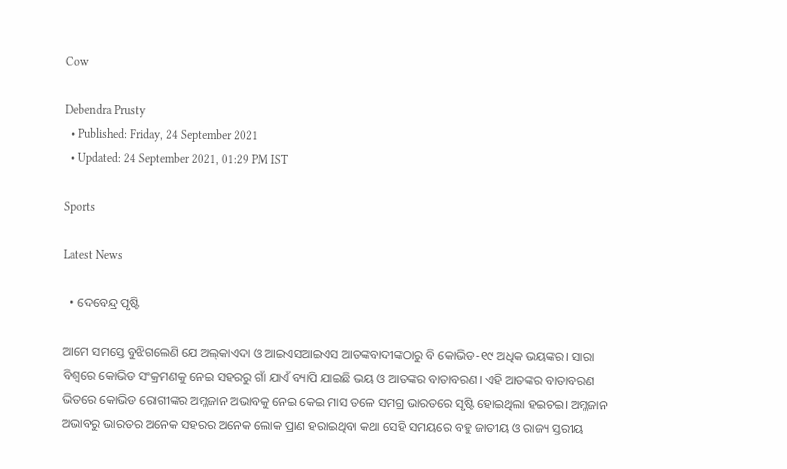Cow

Debendra Prusty
  • Published: Friday, 24 September 2021
  • Updated: 24 September 2021, 01:29 PM IST

Sports

Latest News

  • ଦେବେନ୍ଦ୍ର ପୃଷ୍ଟି

ଆମେ ସମସ୍ତେ ବୁଝିଗଲେଣି ଯେ ଅଲ୍‌କାଏଦା ଓ ଆଇଏସଆଇଏସ ଆତଙ୍କବାଦୀଙ୍କଠାରୁ ବି କୋଭିଡ-୧୯ ଅଧିକ ଭୟଙ୍କର। ସାରା ବିଶ୍ୱରେ କୋଭିଡ ସଂକ୍ରମଣକୁ ନେଇ ସହରରୁ ଗାଁ ଯାଏଁ ବ୍ୟାପି ଯାଇଛି ଭୟ ଓ ଆତଙ୍କର ବାତାବରଣ। ଏହି ଆତଙ୍କର ବାତାବରଣ ଭିତରେ କୋଭିଡ ରୋଗୀଙ୍କର ଅମ୍ଳଜାନ ଅଭାବକୁ ନେଇ କେଇ ମାସ ତଳେ ସମଗ୍ର ଭାରତରେ ସୃଷ୍ଟି ହୋଇଥିଲା ହଇଚଇ। ଅମ୍ଳଜାନ ଅଭାବରୁ ଭାରତର ଅନେକ ସହରର ଅନେକ ଲୋକ ପ୍ରାଣ ହରାଇଥିବା କଥା ସେହି ସମୟରେ ବହୁ ଜାତୀୟ ଓ ରାଜ୍ୟ ସ୍ତରୀୟ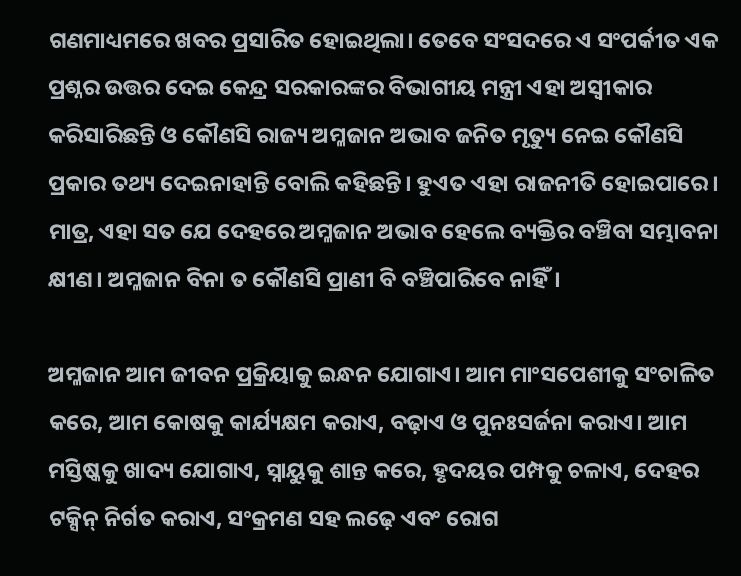ଗଣମାଧ୍ୟମରେ ଖବର ପ୍ରସାରିତ ହୋଇଥିଲା। ତେବେ ସଂସଦରେ ଏ ସଂପର୍କୀତ ଏକ ପ୍ରଶ୍ନର ଉତ୍ତର ଦେଇ କେନ୍ଦ୍ର ସରକାରଙ୍କର ବିଭାଗୀୟ ମନ୍ତ୍ରୀ ଏହା ଅସ୍ୱୀକାର କରିସାରିଛନ୍ତି ଓ କୌଣସି ରାଜ୍ୟ ଅମ୍ଳଜାନ ଅଭାବ ଜନିତ ମୃତ୍ୟୁ ନେଇ କୌଣସି ପ୍ରକାର ତଥ୍ୟ ଦେଇନାହାନ୍ତି ବୋଲି କହିଛନ୍ତି। ହୁଏତ ଏହା ରାଜନୀତି ହୋଇପାରେ। ମାତ୍ର, ଏହା ସତ ଯେ ଦେହରେ ଅମ୍ଳଜାନ ଅଭାବ ହେଲେ ବ୍ୟକ୍ତିର ବଞ୍ଚିବା ସମ୍ଭାବନା କ୍ଷୀଣ। ଅମ୍ଳଜାନ ବିନା ତ କୌଣସି ପ୍ରାଣୀ ବି ବଞ୍ଚିପାରିବେ ନାହିଁ।

ଅମ୍ଳଜାନ ଆମ ଜୀବନ ପ୍ରକ୍ରିୟାକୁ ଇନ୍ଧନ ଯୋଗାଏ। ଆମ ମାଂସପେଶୀକୁ ସଂଚାଳିତ କରେ, ଆମ କୋଷକୁ କାର୍ଯ୍ୟକ୍ଷମ କରାଏ, ବଢ଼ାଏ ଓ ପୁନଃସର୍ଜନା କରାଏ। ଆମ ମସ୍ତିଷ୍କକୁ ଖାଦ୍ୟ ଯୋଗାଏ, ସ୍ନାୟୁକୁ ଶାନ୍ତ କରେ, ହୃଦୟର ପମ୍ପକୁ ଚଳାଏ, ଦେହର ଟକ୍ସିନ୍‌ ନିର୍ଗତ କରାଏ, ସଂକ୍ରମଣ ସହ ଲଢ଼େ ଏବଂ ରୋଗ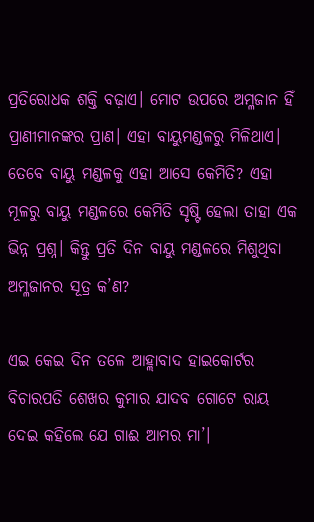ପ୍ରତିରୋଧକ ଶକ୍ତି ବଢ଼ାଏ। ମୋଟ ଉପରେ ଅମ୍ଳଜାନ ହିଁ ପ୍ରାଣୀମାନଙ୍କର ପ୍ରାଣ। ଏହା ବାୟୁମଣ୍ଡଳରୁ ମିଳିଥାଏ। ତେବେ ବାୟୁ ମଣ୍ଡଳକୁ ଏହା ଆସେ କେମିତି? ଏହା ମୂଳରୁ ବାୟୁ ମଣ୍ଡଳରେ କେମିତି ସୃଷ୍ଟି ହେଲା ତାହା ଏକ ଭିନ୍ନ ପ୍ରଶ୍ନ। କିନ୍ତୁ ପ୍ରତି ଦିନ ବାୟୁ ମଣ୍ଡଳରେ ମିଶୁଥିବା ଅମ୍ଳଜାନର ସୂତ୍ର କ’ଣ?

ଏଇ କେଇ ଦିନ ତଳେ ଆହ୍ଲାବାଦ ହାଇକୋର୍ଟର ବିଚାରପତି ଶେଖର କୁମାର ଯାଦବ ଗୋଟେ ରାୟ ଦେଇ କହିଲେ ଯେ ଗାଈ ଆମର ମା’।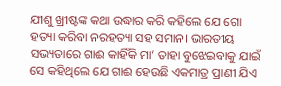ଯୀଶୁ ଖ୍ରୀଷ୍ଟଙ୍କ କଥା ଉଦ୍ଧାର କରି କହିଲେ ଯେ ଗୋ ହତ୍ୟା କରିବା ନରହତ୍ୟା ସହ ସମାନ। ଭାରତୀୟ ସଭ୍ୟତାରେ ଗାଈ କାହିଁକି ମା’ ତାହା ବୁଝେଇବାକୁ ଯାଇଁ ସେ କହିଥିଲେ ଯେ ଗାଈ ହେଉଛି ଏକମାତ୍ର ପ୍ରାଣୀ ଯିଏ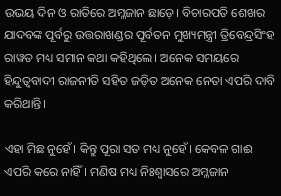ଉଭୟ ଦିନ ଓ ରାତିରେ ଅମ୍ଳଜାନ ଛାଡ଼େ। ବିଚାରପତି ଶେଖର ଯାଦବଙ୍କ ପୂର୍ବରୁ ଉତ୍ତରାଖଣ୍ଡର ପୂର୍ବତନ ମୁଖ୍ୟମନ୍ତ୍ରୀ ତ୍ରିବେନ୍ଦ୍ରସିଂହ ରାୱତ ମଧ୍ୟ ସମାନ କଥା କହିଥିଲେ। ଅନେକ ସମୟରେ ହିନ୍ଦୁତ୍ୱବାଦୀ ରାଜନୀତି ସହିତ ଜଡ଼ିତ ଅନେକ ନେତା ଏପରି ଦାବି କରିଥାନ୍ତି।

ଏହା ମିଛ ନୁହେଁ। କିନ୍ତୁ ପୂରା ସତ ମଧ୍ୟ ନୁହେଁ। କେବଳ ଗାଈ ଏପରି କରେ ନାହିଁ। ମଣିଷ ମଧ୍ୟ ନିଃଶ୍ୱାସରେ ଅମ୍ଳଜାନ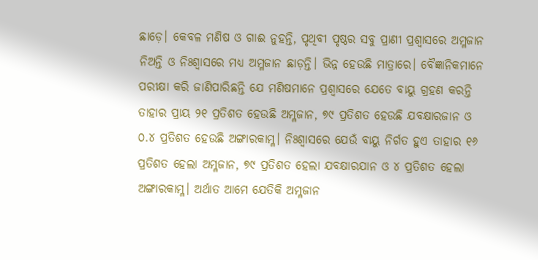ଛାଡ଼େ। କେବଳ ମଣିଷ ଓ ଗାଈ ନୁହନ୍ତି, ପୃଥିବୀ ପୃଷ୍ଠର ସବୁ ପ୍ରାଣୀ ପ୍ରଶ୍ୱାସରେ ଅମ୍ଳଜାନ ନିଅନ୍ତି ଓ ନିଃଶ୍ୱାସରେ ମଧ୍ୟ ଅମ୍ଳଜାନ ଛାଡ଼ନ୍ତି। ଭିନ୍ନ ହେଉଛି ମାତ୍ରାରେ। ବୈଜ୍ଞାନିକମାନେ ପରୀକ୍ଷା କରି ଜାଣିପାରିଛନ୍ତି ଯେ ମଣିଷମାନେ ପ୍ରଶ୍ୱାସରେ ଯେତେ ବାୟୁ ଗ୍ରହଣ କରନ୍ତି ତାହାର ପ୍ରାୟ ୨୧ ପ୍ରତିଶତ ହେଉଛି ଅମ୍ଳଜାନ, ୭୯ ପ୍ରତିଶତ ହେଉଛି ଯବକ୍ଷାରଜାନ ଓ ୦.୪ ପ୍ରତିଶତ ହେଉଛି ଅଙ୍ଗାରକାମ୍ଳ। ନିଃଶ୍ୱାସରେ ଯେଉଁ ବାୟୁ ନିର୍ଗତ ହୁଏ ତାହାର ୧୬ ପ୍ରତିଶତ ହେଲା ଅମ୍ଳଜାନ, ୭୯ ପ୍ରତିଶତ ହେଲା ଯବକ୍ଷାରଯାନ ଓ ୪ ପ୍ରତିଶତ ହେଲା ଅଙ୍ଗାରକାମ୍ଳ। ଅର୍ଥାତ ଆମେ ଯେତିକି ଅମ୍ଳଜାନ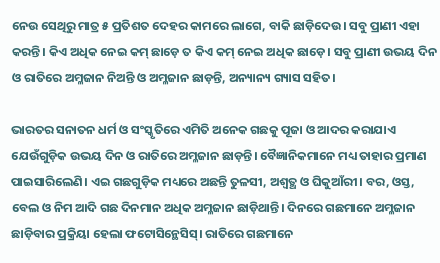ନେଉ ସେଥିରୁ ମାତ୍ର ୫ ପ୍ରତିଶତ ଦେହର କାମରେ ଲାଗେ, ବାକି ଛାଡ଼ିଦେଉ। ସବୁ ପ୍ରାଣୀ ଏହା କରନ୍ତି। କିଏ ଅଧିକ ନେଇ କମ୍‌ ଛାଡ଼େ ତ କିଏ କମ୍‌ ନେଇ ଅଧିକ ଛାଡ଼େ। ସବୁ ପ୍ରାଣୀ ଉଭୟ ଦିନ ଓ ରାତିରେ ଅମ୍ଳଜାନ ନିଅନ୍ତି ଓ ଅମ୍ଳଜାନ ଛାଡ଼ନ୍ତି, ଅନ୍ୟାନ୍ୟ ଗ୍ୟାସ ସହିତ।

ଭାରତର ସନାତନ ଧର୍ମ ଓ ସଂସ୍କୃତିରେ ଏମିତି ଅନେକ ଗଛକୁ ପୂଜା ଓ ଆଦର କରାଯାଏ ଯେଉଁଗୁଡ଼ିକ ଉଭୟ ଦିନ ଓ ରାତିରେ ଅମ୍ଳଜାନ ଛାଡ଼ନ୍ତି। ବୈଜ୍ଞାନିକମାନେ ମଧ୍ୟ ତାହାର ପ୍ରମାଣ ପାଇସାରିଲେଣି। ଏଇ ଗଛଗୁଡ଼ିକ ମଧ୍ୟରେ ଅଛନ୍ତି ତୁଳସୀ, ଅଶ୍ୱତ୍ଥ ଓ ଘିକୁଆଁରୀ। ବର, ଓସ୍ତ, ବେଲ ଓ ନିମ ଆଦି ଗଛ ଦିନମାନ ଅଧିକ ଅମ୍ଳଜାନ ଛାଡ଼ିଥାନ୍ତି। ଦିନରେ ଗଛମାନେ ଅମ୍ଳଜାନ ଛାଡ଼ିବାର ପ୍ରକ୍ରିୟା ହେଲା ଫଟୋସିନ୍ଥେସିସ୍‌। ରାତିରେ ଗଛମାନେ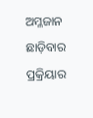ଅମ୍ଳଜାନ ଛାଡ଼ିବାର ପ୍ରକ୍ରିୟାର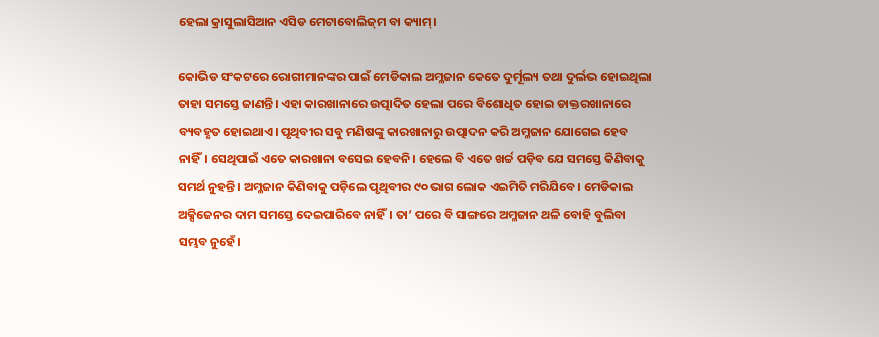ହେଲା କ୍ରାସୁଲାସିଆନ ଏସିଡ ମେଟାବୋଲିଜ୍‌ମ ବା କ୍ୟାମ୍‌।

କୋଭିଡ ସଂକଟରେ ରୋଗୀମାନଙ୍କର ପାଇଁ ମେଡିକାଲ ଅମ୍ଳଜାନ କେତେ ଦୁର୍ମୂଲ୍ୟ ତଥା ଦୁର୍ଲଭ ହୋଇଥିଲା ତାହା ସମସ୍ତେ ଜାଣନ୍ତି। ଏହା କାରଖାନାରେ ଉତ୍ପାଦିତ ହେଲା ପରେ ବିଶୋଧିତ ହୋଇ ଡାକ୍ତରଖାନାରେ ବ୍ୟବହୃତ ହୋଇଥାଏ। ପୃଥିବୀର ସବୁ ମଣିଷଙ୍କୁ କାରଖାନାରୁ ଉତ୍ପାଦନ କରି ଅମ୍ଳଜାନ ଯୋଗେଇ ହେବ ନାହିଁ। ସେଥିପାଇଁ ଏତେ କାରଖାନା ବସେଇ ହେବନି। ହେଲେ ବି ଏତେ ଖର୍ଚ୍ଚ ପଡ଼ିବ ଯେ ସମସ୍ତେ କିଣିବାକୁ ସମର୍ଥ ନୁହନ୍ତି। ଅମ୍ଳଜାନ କିଣିବାକୁ ପଡ଼ିଲେ ପୃଥିବୀର ୯୦ ଭାଗ ଲୋକ ଏଇମିତି ମରିଯିବେ। ମେଡିକାଲ ଅକ୍ସିଜେନର ଦାମ ସମସ୍ତେ ଦେଇପାରିବେ ନାହିଁ। ତା’ ପରେ ବି ସାଙ୍ଗରେ ଅମ୍ଳଜାନ ଥଳି ବୋହି ବୁଲିବା ସମ୍ଭବ ନୁହେଁ।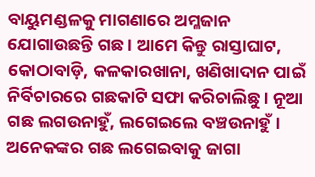ବାୟୁମଣ୍ଡଳକୁ ମାଗଣାରେ ଅମ୍ଳଜାନ ଯୋଗାଉଛନ୍ତି ଗଛ। ଆମେ କିନ୍ତୁ ରାସ୍ତାଘାଟ, କୋଠାବାଡ଼ି, କଳକାରଖାନା, ଖଣିଖାଦାନ ପାଇଁ ନିର୍ବିଚାରରେ ଗଛକାଟି ସଫା କରିଚାଲିଛୁ। ନୂଆ ଗଛ ଲଗଉନାହୁଁ, ଲଗେଇଲେ ବଞ୍ଚଉନାହୁଁ। ଅନେକଙ୍କର ଗଛ ଲଗେଇବାକୁ ଜାଗା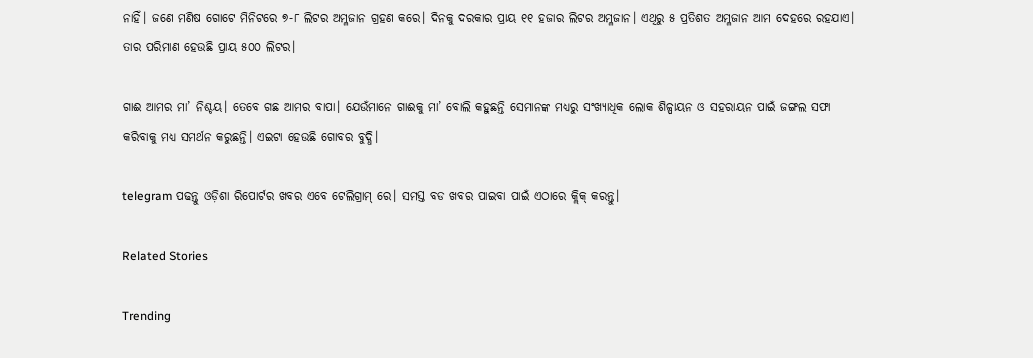ନାହିଁ। ଜଣେ ମଣିଷ ଗୋଟେ ମିନିଟରେ ୭-୮ ଲିଟର ଅମ୍ଳଜାନ ଗ୍ରହଣ କରେ। ଦିନକୁ ଦରକାର ପ୍ରାୟ ୧୧ ହଜାର ଲିଟର ଅମ୍ଳଜାନ। ଏଥିରୁ ୫ ପ୍ରତିଶତ ଅମ୍ଳଜାନ ଆମ ଦେହରେ ରହଯାଏ। ତାର ପରିମାଣ ହେଉଛି ପ୍ରାୟ ୫୦୦ ଲିଟର।

ଗାଈ ଆମର ମା’ ନିଶ୍ଚୟ। ତେବେ ଗଛ ଆମର ବାପା। ଯେଉଁମାନେ ଗାଈକୁ ମା’ ବୋଲି କହୁଛନ୍ତି ସେମାନଙ୍କ ମଧ୍ୟରୁ ସଂଖ୍ୟାଧିକ ଲୋକ ଶିଳ୍ପାୟନ ଓ ସହରାୟନ ପାଇଁ ଜଙ୍ଗଲ ସଫା କରିବାକୁ ମଧ୍ୟ ସମର୍ଥନ କରୁଛନ୍ତି। ଏଇଟା ହେଉଛି ଗୋବର ବୁଦ୍ଧି।

telegram ପଢନ୍ତୁ ଓଡ଼ିଶା ରିପୋର୍ଟର ଖବର ଏବେ ଟେଲିଗ୍ରାମ୍ ରେ। ସମସ୍ତ ବଡ ଖବର ପାଇବା ପାଇଁ ଏଠାରେ କ୍ଲିକ୍ କରନ୍ତୁ।

Related Stories

Trending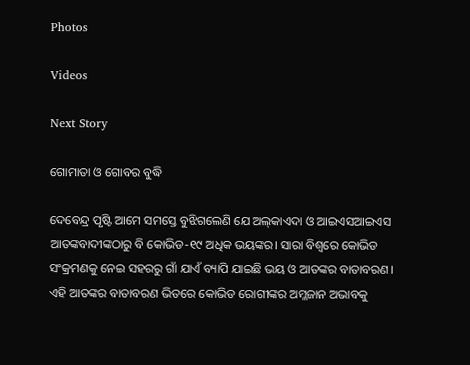Photos

Videos

Next Story

ଗୋମାତା ଓ ଗୋବର ବୁଦ୍ଧି

ଦେବେନ୍ଦ୍ର ପୃଷ୍ଟି ଆମେ ସମସ୍ତେ ବୁଝିଗଲେଣି ଯେ ଅଲ୍‌କାଏଦା ଓ ଆଇଏସଆଇଏସ ଆତଙ୍କବାଦୀଙ୍କଠାରୁ ବି କୋଭିଡ-୧୯ ଅଧିକ ଭୟଙ୍କର। ସାରା ବିଶ୍ୱରେ କୋଭିଡ ସଂକ୍ରମଣକୁ ନେଇ ସହରରୁ ଗାଁ ଯାଏଁ ବ୍ୟାପି ଯାଇଛି ଭୟ ଓ ଆତଙ୍କର ବାତାବରଣ। ଏହି ଆତଙ୍କର ବାତାବରଣ ଭିତରେ କୋଭିଡ ରୋଗୀଙ୍କର ଅମ୍ଳଜାନ ଅଭାବକୁ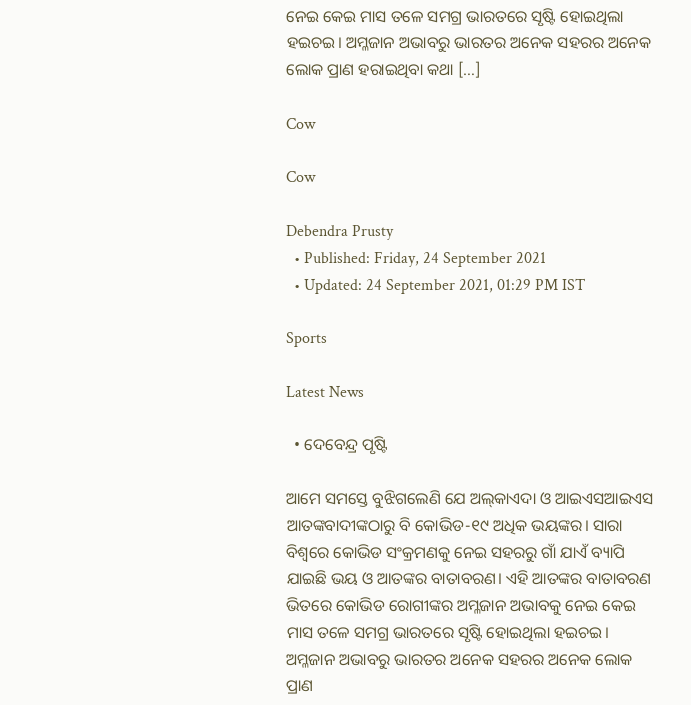ନେଇ କେଇ ମାସ ତଳେ ସମଗ୍ର ଭାରତରେ ସୃଷ୍ଟି ହୋଇଥିଲା ହଇଚଇ। ଅମ୍ଳଜାନ ଅଭାବରୁ ଭାରତର ଅନେକ ସହରର ଅନେକ ଲୋକ ପ୍ରାଣ ହରାଇଥିବା କଥା […]

Cow

Cow

Debendra Prusty
  • Published: Friday, 24 September 2021
  • Updated: 24 September 2021, 01:29 PM IST

Sports

Latest News

  • ଦେବେନ୍ଦ୍ର ପୃଷ୍ଟି

ଆମେ ସମସ୍ତେ ବୁଝିଗଲେଣି ଯେ ଅଲ୍‌କାଏଦା ଓ ଆଇଏସଆଇଏସ ଆତଙ୍କବାଦୀଙ୍କଠାରୁ ବି କୋଭିଡ-୧୯ ଅଧିକ ଭୟଙ୍କର। ସାରା ବିଶ୍ୱରେ କୋଭିଡ ସଂକ୍ରମଣକୁ ନେଇ ସହରରୁ ଗାଁ ଯାଏଁ ବ୍ୟାପି ଯାଇଛି ଭୟ ଓ ଆତଙ୍କର ବାତାବରଣ। ଏହି ଆତଙ୍କର ବାତାବରଣ ଭିତରେ କୋଭିଡ ରୋଗୀଙ୍କର ଅମ୍ଳଜାନ ଅଭାବକୁ ନେଇ କେଇ ମାସ ତଳେ ସମଗ୍ର ଭାରତରେ ସୃଷ୍ଟି ହୋଇଥିଲା ହଇଚଇ। ଅମ୍ଳଜାନ ଅଭାବରୁ ଭାରତର ଅନେକ ସହରର ଅନେକ ଲୋକ ପ୍ରାଣ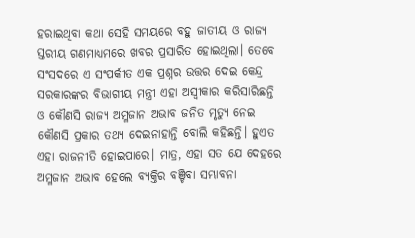ହରାଇଥିବା କଥା ସେହି ସମୟରେ ବହୁ ଜାତୀୟ ଓ ରାଜ୍ୟ ସ୍ତରୀୟ ଗଣମାଧ୍ୟମରେ ଖବର ପ୍ରସାରିତ ହୋଇଥିଲା। ତେବେ ସଂସଦରେ ଏ ସଂପର୍କୀତ ଏକ ପ୍ରଶ୍ନର ଉତ୍ତର ଦେଇ କେନ୍ଦ୍ର ସରକାରଙ୍କର ବିଭାଗୀୟ ମନ୍ତ୍ରୀ ଏହା ଅସ୍ୱୀକାର କରିସାରିଛନ୍ତି ଓ କୌଣସି ରାଜ୍ୟ ଅମ୍ଳଜାନ ଅଭାବ ଜନିତ ମୃତ୍ୟୁ ନେଇ କୌଣସି ପ୍ରକାର ତଥ୍ୟ ଦେଇନାହାନ୍ତି ବୋଲି କହିଛନ୍ତି। ହୁଏତ ଏହା ରାଜନୀତି ହୋଇପାରେ। ମାତ୍ର, ଏହା ସତ ଯେ ଦେହରେ ଅମ୍ଳଜାନ ଅଭାବ ହେଲେ ବ୍ୟକ୍ତିର ବଞ୍ଚିବା ସମ୍ଭାବନା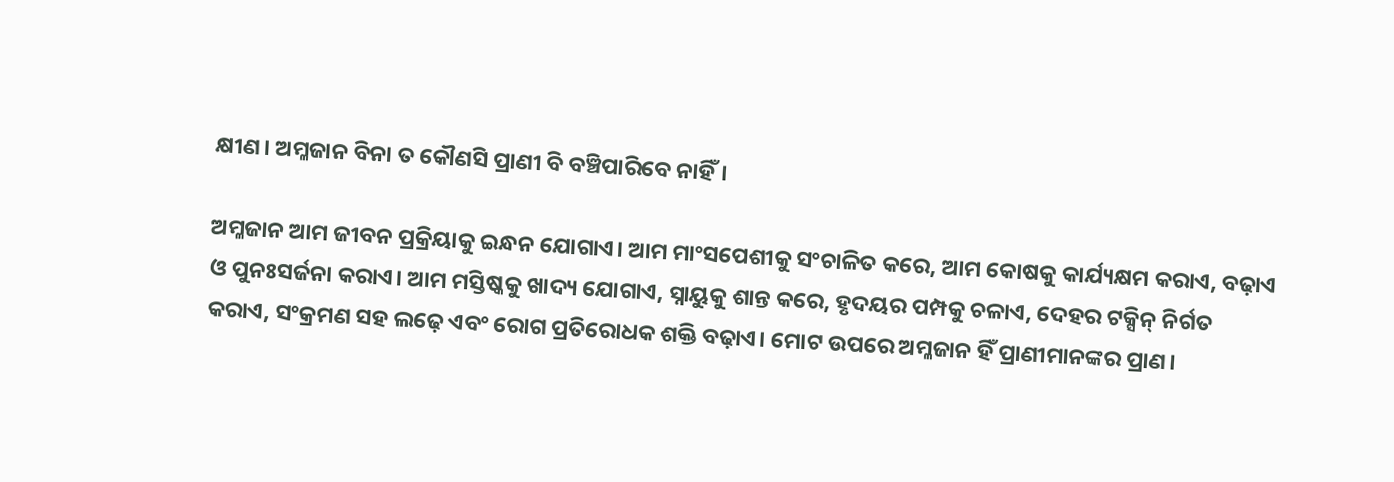କ୍ଷୀଣ। ଅମ୍ଳଜାନ ବିନା ତ କୌଣସି ପ୍ରାଣୀ ବି ବଞ୍ଚିପାରିବେ ନାହିଁ।

ଅମ୍ଳଜାନ ଆମ ଜୀବନ ପ୍ରକ୍ରିୟାକୁ ଇନ୍ଧନ ଯୋଗାଏ। ଆମ ମାଂସପେଶୀକୁ ସଂଚାଳିତ କରେ, ଆମ କୋଷକୁ କାର୍ଯ୍ୟକ୍ଷମ କରାଏ, ବଢ଼ାଏ ଓ ପୁନଃସର୍ଜନା କରାଏ। ଆମ ମସ୍ତିଷ୍କକୁ ଖାଦ୍ୟ ଯୋଗାଏ, ସ୍ନାୟୁକୁ ଶାନ୍ତ କରେ, ହୃଦୟର ପମ୍ପକୁ ଚଳାଏ, ଦେହର ଟକ୍ସିନ୍‌ ନିର୍ଗତ କରାଏ, ସଂକ୍ରମଣ ସହ ଲଢ଼େ ଏବଂ ରୋଗ ପ୍ରତିରୋଧକ ଶକ୍ତି ବଢ଼ାଏ। ମୋଟ ଉପରେ ଅମ୍ଳଜାନ ହିଁ ପ୍ରାଣୀମାନଙ୍କର ପ୍ରାଣ।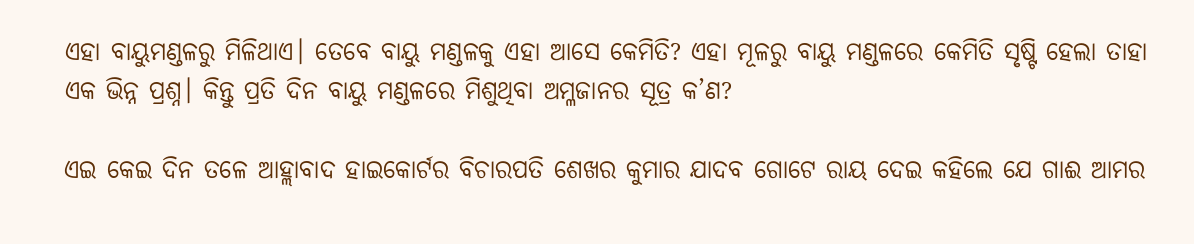ଏହା ବାୟୁମଣ୍ଡଳରୁ ମିଳିଥାଏ। ତେବେ ବାୟୁ ମଣ୍ଡଳକୁ ଏହା ଆସେ କେମିତି? ଏହା ମୂଳରୁ ବାୟୁ ମଣ୍ଡଳରେ କେମିତି ସୃଷ୍ଟି ହେଲା ତାହା ଏକ ଭିନ୍ନ ପ୍ରଶ୍ନ। କିନ୍ତୁ ପ୍ରତି ଦିନ ବାୟୁ ମଣ୍ଡଳରେ ମିଶୁଥିବା ଅମ୍ଳଜାନର ସୂତ୍ର କ’ଣ?

ଏଇ କେଇ ଦିନ ତଳେ ଆହ୍ଲାବାଦ ହାଇକୋର୍ଟର ବିଚାରପତି ଶେଖର କୁମାର ଯାଦବ ଗୋଟେ ରାୟ ଦେଇ କହିଲେ ଯେ ଗାଈ ଆମର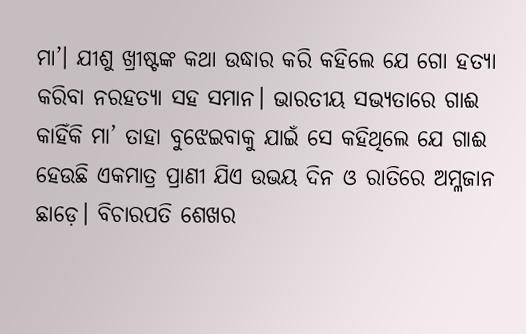ମା’। ଯୀଶୁ ଖ୍ରୀଷ୍ଟଙ୍କ କଥା ଉଦ୍ଧାର କରି କହିଲେ ଯେ ଗୋ ହତ୍ୟା କରିବା ନରହତ୍ୟା ସହ ସମାନ। ଭାରତୀୟ ସଭ୍ୟତାରେ ଗାଈ କାହିଁକି ମା’ ତାହା ବୁଝେଇବାକୁ ଯାଇଁ ସେ କହିଥିଲେ ଯେ ଗାଈ ହେଉଛି ଏକମାତ୍ର ପ୍ରାଣୀ ଯିଏ ଉଭୟ ଦିନ ଓ ରାତିରେ ଅମ୍ଳଜାନ ଛାଡ଼େ। ବିଚାରପତି ଶେଖର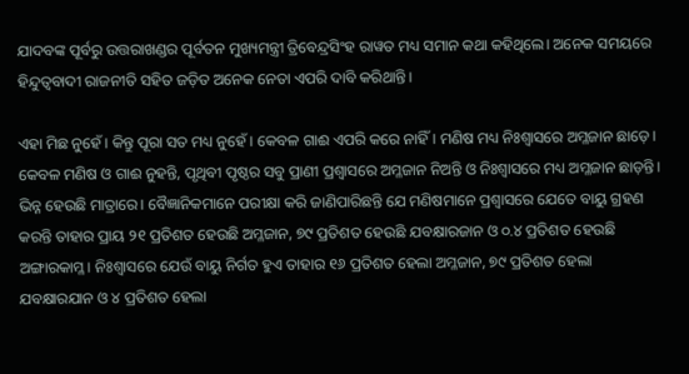ଯାଦବଙ୍କ ପୂର୍ବରୁ ଉତ୍ତରାଖଣ୍ଡର ପୂର୍ବତନ ମୁଖ୍ୟମନ୍ତ୍ରୀ ତ୍ରିବେନ୍ଦ୍ରସିଂହ ରାୱତ ମଧ୍ୟ ସମାନ କଥା କହିଥିଲେ। ଅନେକ ସମୟରେ ହିନ୍ଦୁତ୍ୱବାଦୀ ରାଜନୀତି ସହିତ ଜଡ଼ିତ ଅନେକ ନେତା ଏପରି ଦାବି କରିଥାନ୍ତି।

ଏହା ମିଛ ନୁହେଁ। କିନ୍ତୁ ପୂରା ସତ ମଧ୍ୟ ନୁହେଁ। କେବଳ ଗାଈ ଏପରି କରେ ନାହିଁ। ମଣିଷ ମଧ୍ୟ ନିଃଶ୍ୱାସରେ ଅମ୍ଳଜାନ ଛାଡ଼େ। କେବଳ ମଣିଷ ଓ ଗାଈ ନୁହନ୍ତି, ପୃଥିବୀ ପୃଷ୍ଠର ସବୁ ପ୍ରାଣୀ ପ୍ରଶ୍ୱାସରେ ଅମ୍ଳଜାନ ନିଅନ୍ତି ଓ ନିଃଶ୍ୱାସରେ ମଧ୍ୟ ଅମ୍ଳଜାନ ଛାଡ଼ନ୍ତି। ଭିନ୍ନ ହେଉଛି ମାତ୍ରାରେ। ବୈଜ୍ଞାନିକମାନେ ପରୀକ୍ଷା କରି ଜାଣିପାରିଛନ୍ତି ଯେ ମଣିଷମାନେ ପ୍ରଶ୍ୱାସରେ ଯେତେ ବାୟୁ ଗ୍ରହଣ କରନ୍ତି ତାହାର ପ୍ରାୟ ୨୧ ପ୍ରତିଶତ ହେଉଛି ଅମ୍ଳଜାନ, ୭୯ ପ୍ରତିଶତ ହେଉଛି ଯବକ୍ଷାରଜାନ ଓ ୦.୪ ପ୍ରତିଶତ ହେଉଛି ଅଙ୍ଗାରକାମ୍ଳ। ନିଃଶ୍ୱାସରେ ଯେଉଁ ବାୟୁ ନିର୍ଗତ ହୁଏ ତାହାର ୧୬ ପ୍ରତିଶତ ହେଲା ଅମ୍ଳଜାନ, ୭୯ ପ୍ରତିଶତ ହେଲା ଯବକ୍ଷାରଯାନ ଓ ୪ ପ୍ରତିଶତ ହେଲା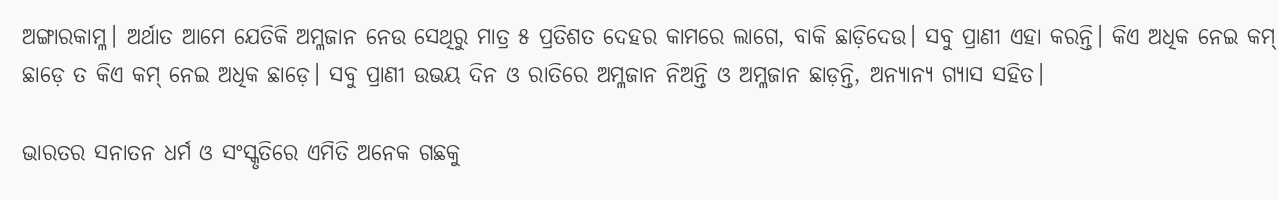ଅଙ୍ଗାରକାମ୍ଳ। ଅର୍ଥାତ ଆମେ ଯେତିକି ଅମ୍ଳଜାନ ନେଉ ସେଥିରୁ ମାତ୍ର ୫ ପ୍ରତିଶତ ଦେହର କାମରେ ଲାଗେ, ବାକି ଛାଡ଼ିଦେଉ। ସବୁ ପ୍ରାଣୀ ଏହା କରନ୍ତି। କିଏ ଅଧିକ ନେଇ କମ୍‌ ଛାଡ଼େ ତ କିଏ କମ୍‌ ନେଇ ଅଧିକ ଛାଡ଼େ। ସବୁ ପ୍ରାଣୀ ଉଭୟ ଦିନ ଓ ରାତିରେ ଅମ୍ଳଜାନ ନିଅନ୍ତି ଓ ଅମ୍ଳଜାନ ଛାଡ଼ନ୍ତି, ଅନ୍ୟାନ୍ୟ ଗ୍ୟାସ ସହିତ।

ଭାରତର ସନାତନ ଧର୍ମ ଓ ସଂସ୍କୃତିରେ ଏମିତି ଅନେକ ଗଛକୁ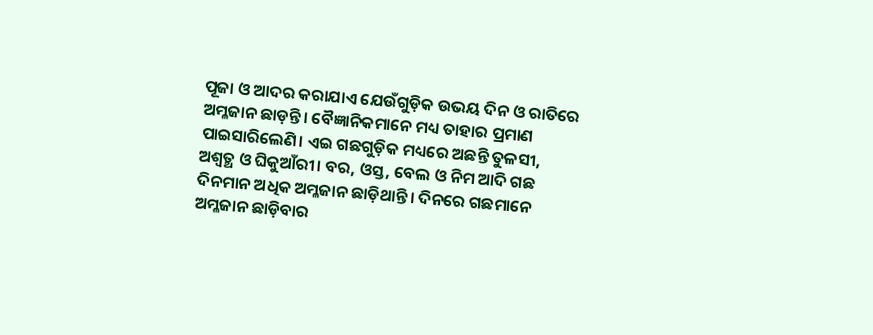ପୂଜା ଓ ଆଦର କରାଯାଏ ଯେଉଁଗୁଡ଼ିକ ଉଭୟ ଦିନ ଓ ରାତିରେ ଅମ୍ଳଜାନ ଛାଡ଼ନ୍ତି। ବୈଜ୍ଞାନିକମାନେ ମଧ୍ୟ ତାହାର ପ୍ରମାଣ ପାଇସାରିଲେଣି। ଏଇ ଗଛଗୁଡ଼ିକ ମଧ୍ୟରେ ଅଛନ୍ତି ତୁଳସୀ, ଅଶ୍ୱତ୍ଥ ଓ ଘିକୁଆଁରୀ। ବର, ଓସ୍ତ, ବେଲ ଓ ନିମ ଆଦି ଗଛ ଦିନମାନ ଅଧିକ ଅମ୍ଳଜାନ ଛାଡ଼ିଥାନ୍ତି। ଦିନରେ ଗଛମାନେ ଅମ୍ଳଜାନ ଛାଡ଼ିବାର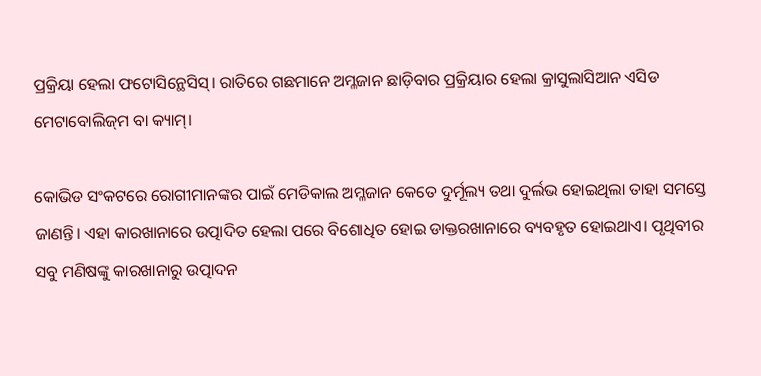ପ୍ରକ୍ରିୟା ହେଲା ଫଟୋସିନ୍ଥେସିସ୍‌। ରାତିରେ ଗଛମାନେ ଅମ୍ଳଜାନ ଛାଡ଼ିବାର ପ୍ରକ୍ରିୟାର ହେଲା କ୍ରାସୁଲାସିଆନ ଏସିଡ ମେଟାବୋଲିଜ୍‌ମ ବା କ୍ୟାମ୍‌।

କୋଭିଡ ସଂକଟରେ ରୋଗୀମାନଙ୍କର ପାଇଁ ମେଡିକାଲ ଅମ୍ଳଜାନ କେତେ ଦୁର୍ମୂଲ୍ୟ ତଥା ଦୁର୍ଲଭ ହୋଇଥିଲା ତାହା ସମସ୍ତେ ଜାଣନ୍ତି। ଏହା କାରଖାନାରେ ଉତ୍ପାଦିତ ହେଲା ପରେ ବିଶୋଧିତ ହୋଇ ଡାକ୍ତରଖାନାରେ ବ୍ୟବହୃତ ହୋଇଥାଏ। ପୃଥିବୀର ସବୁ ମଣିଷଙ୍କୁ କାରଖାନାରୁ ଉତ୍ପାଦନ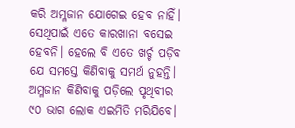କରି ଅମ୍ଳଜାନ ଯୋଗେଇ ହେବ ନାହିଁ। ସେଥିପାଇଁ ଏତେ କାରଖାନା ବସେଇ ହେବନି। ହେଲେ ବି ଏତେ ଖର୍ଚ୍ଚ ପଡ଼ିବ ଯେ ସମସ୍ତେ କିଣିବାକୁ ସମର୍ଥ ନୁହନ୍ତି। ଅମ୍ଳଜାନ କିଣିବାକୁ ପଡ଼ିଲେ ପୃଥିବୀର ୯୦ ଭାଗ ଲୋକ ଏଇମିତି ମରିଯିବେ।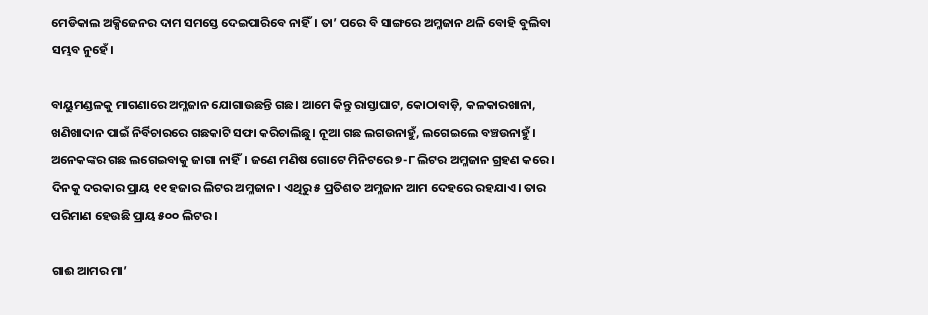ମେଡିକାଲ ଅକ୍ସିଜେନର ଦାମ ସମସ୍ତେ ଦେଇପାରିବେ ନାହିଁ। ତା’ ପରେ ବି ସାଙ୍ଗରେ ଅମ୍ଳଜାନ ଥଳି ବୋହି ବୁଲିବା ସମ୍ଭବ ନୁହେଁ।

ବାୟୁମଣ୍ଡଳକୁ ମାଗଣାରେ ଅମ୍ଳଜାନ ଯୋଗାଉଛନ୍ତି ଗଛ। ଆମେ କିନ୍ତୁ ରାସ୍ତାଘାଟ, କୋଠାବାଡ଼ି, କଳକାରଖାନା, ଖଣିଖାଦାନ ପାଇଁ ନିର୍ବିଚାରରେ ଗଛକାଟି ସଫା କରିଚାଲିଛୁ। ନୂଆ ଗଛ ଲଗଉନାହୁଁ, ଲଗେଇଲେ ବଞ୍ଚଉନାହୁଁ। ଅନେକଙ୍କର ଗଛ ଲଗେଇବାକୁ ଜାଗା ନାହିଁ। ଜଣେ ମଣିଷ ଗୋଟେ ମିନିଟରେ ୭-୮ ଲିଟର ଅମ୍ଳଜାନ ଗ୍ରହଣ କରେ। ଦିନକୁ ଦରକାର ପ୍ରାୟ ୧୧ ହଜାର ଲିଟର ଅମ୍ଳଜାନ। ଏଥିରୁ ୫ ପ୍ରତିଶତ ଅମ୍ଳଜାନ ଆମ ଦେହରେ ରହଯାଏ। ତାର ପରିମାଣ ହେଉଛି ପ୍ରାୟ ୫୦୦ ଲିଟର।

ଗାଈ ଆମର ମା’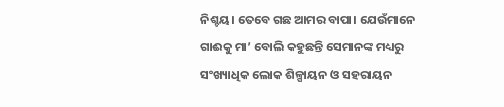ନିଶ୍ଚୟ। ତେବେ ଗଛ ଆମର ବାପା। ଯେଉଁମାନେ ଗାଈକୁ ମା’ ବୋଲି କହୁଛନ୍ତି ସେମାନଙ୍କ ମଧ୍ୟରୁ ସଂଖ୍ୟାଧିକ ଲୋକ ଶିଳ୍ପାୟନ ଓ ସହରାୟନ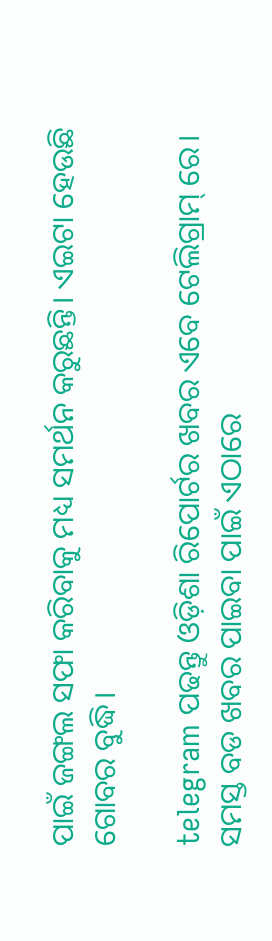ପାଇଁ ଜଙ୍ଗଲ ସଫା କରିବାକୁ ମଧ୍ୟ ସମର୍ଥନ କରୁଛନ୍ତି। ଏଇଟା ହେଉଛି ଗୋବର ବୁଦ୍ଧି।

telegram ପଢନ୍ତୁ ଓଡ଼ିଶା ରିପୋର୍ଟର ଖବର ଏବେ ଟେଲିଗ୍ରାମ୍ ରେ। ସମସ୍ତ ବଡ ଖବର ପାଇବା ପାଇଁ ଏଠାରେ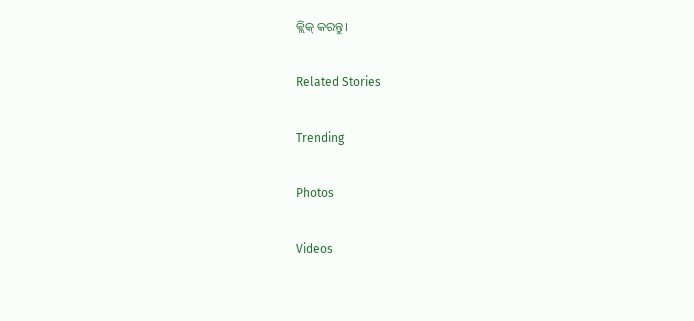କ୍ଲିକ୍ କରନ୍ତୁ।

Related Stories

Trending

Photos

Videos